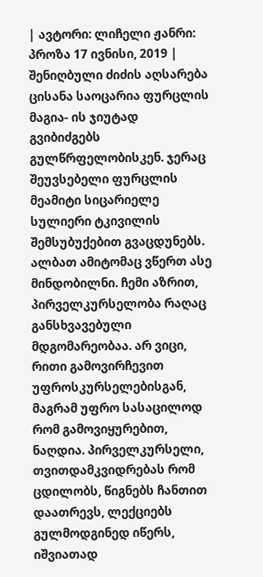| ავტორი: ლიჩელი ჟანრი: პროზა 17 ივნისი, 2019 |
შენიღბული ძიძის აღსარება
ცისანა საოცარია ფურცლის მაგია- ის ჯიუტად გვიბიძგებს გულწრფელობისკენ. ჯერაც შეუვსებელი ფურცლის მეამიტი სიცარიელე სულიერი ტკივილის შემსუბუქებით გვაცდუნებს. ალბათ ამიტომაც ვწერთ ასე მინდობილნი. ჩემი აზრით, პირველკურსელობა რაღაც განსხვავებული მდგომარეობაა. არ ვიცი, რითი გამოვირჩევით უფროსკურსელებისგან, მაგრამ უფრო სასაცილოდ რომ გამოვიყურებით, ნაღდია. პირველკურსელი, თვითდამკვიდრებას რომ ცდილობს, წიგნებს ჩანთით დაათრევს, ლექციებს გულმოდგინედ იწერს, იშვიათად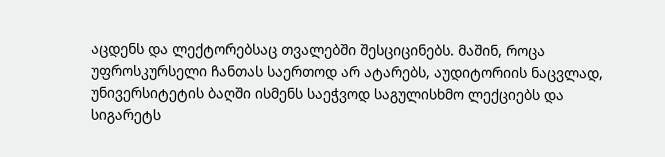აცდენს და ლექტორებსაც თვალებში შესციცინებს. მაშინ, როცა უფროსკურსელი ჩანთას საერთოდ არ ატარებს, აუდიტორიის ნაცვლად, უნივერსიტეტის ბაღში ისმენს საეჭვოდ საგულისხმო ლექციებს და სიგარეტს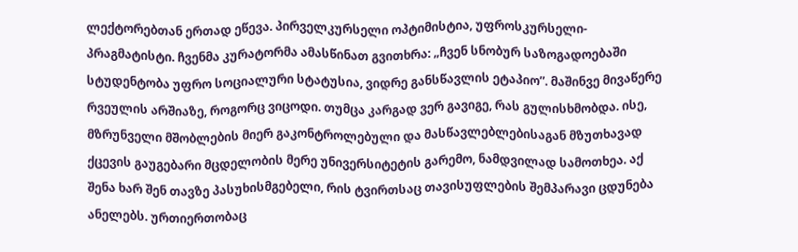ლექტორებთან ერთად ეწევა. პირველკურსელი ოპტიმისტია, უფროსკურსელი- პრაგმატისტი. ჩვენმა კურატორმა ამასწინათ გვითხრა: „ჩვენ სნობურ საზოგადოებაში სტუდენტობა უფრო სოციალური სტატუსია, ვიდრე განსწავლის ეტაპიო”. მაშინვე მივაწერე რვეულის არშიაზე, როგორც ვიცოდი. თუმცა კარგად ვერ გავიგე, რას გულისხმობდა. ისე, მზრუნველი მშობლების მიერ გაკონტროლებული და მასწავლებლებისაგან მზუთხავად ქცევის გაუგებარი მცდელობის მერე უნივერსიტეტის გარემო, ნამდვილად სამოთხეა. აქ შენა ხარ შენ თავზე პასუხისმგებელი, რის ტვირთსაც თავისუფლების შემპარავი ცდუნება ანელებს. ურთიერთობაც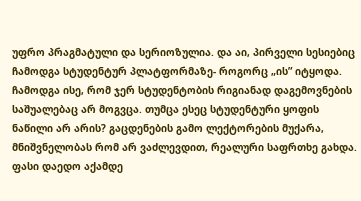უფრო პრაგმატული და სერიოზულია. და აი, პირველი სესიებიც ჩამოდგა სტუდენტურ პლატფორმაზე- როგორც „ის” იტყოდა. ჩამოდგა ისე, რომ ჯერ სტუდენტობის რიგიანად დაგემოვნების საშუალებაც არ მოგვცა. თუმცა ესეც სტუდენტური ყოფის ნაწილი არ არის? გაცდენების გამო ლექტორების მუქარა, მნიშვნელობას რომ არ ვაძლევდით, რეალური საფრთხე გახდა. ფასი დაედო აქამდე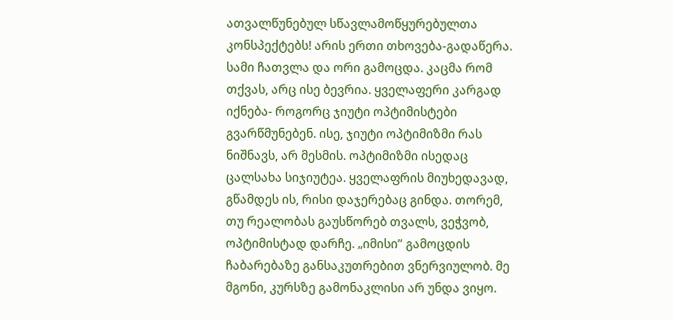ათვალწუნებულ სწავლამოწყურებულთა კონსპექტებს! არის ერთი თხოვება-გადაწერა. სამი ჩათვლა და ორი გამოცდა. კაცმა რომ თქვას, არც ისე ბევრია. ყველაფერი კარგად იქნება- როგორც ჯიუტი ოპტიმისტები გვარწმუნებენ. ისე, ჯიუტი ოპტიმიზმი რას ნიშნავს, არ მესმის. ოპტიმიზმი ისედაც ცალსახა სიჯიუტეა. ყველაფრის მიუხედავად, გწამდეს ის, რისი დაჯერებაც გინდა. თორემ, თუ რეალობას გაუსწორებ თვალს, ვეჭვობ, ოპტიმისტად დარჩე. „იმისი” გამოცდის ჩაბარებაზე განსაკუთრებით ვნერვიულობ. მე მგონი, კურსზე გამონაკლისი არ უნდა ვიყო.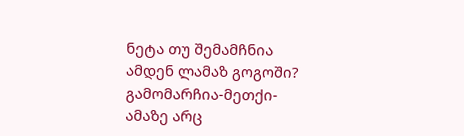ნეტა თუ შემამჩნია ამდენ ლამაზ გოგოში? გამომარჩია-მეთქი- ამაზე არც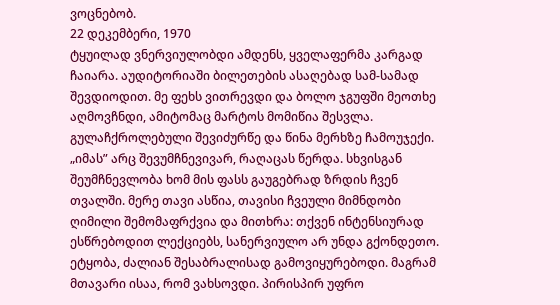ვოცნებობ.
22 დეკემბერი, 1970
ტყუილად ვნერვიულობდი ამდენს, ყველაფერმა კარგად ჩაიარა. აუდიტორიაში ბილეთების ასაღებად სამ-სამად შევდიოდით. მე ფეხს ვითრევდი და ბოლო ჯგუფში მეოთხე აღმოვჩნდი, ამიტომაც მარტოს მომიწია შესვლა. გულაჩქროლებული შევიძურწე და წინა მერხზე ჩამოუჯექი. „იმას” არც შევუმჩნევივარ, რაღაცას წერდა. სხვისგან შეუმჩნევლობა ხომ მის ფასს გაუგებრად ზრდის ჩვენ თვალში. მერე თავი ასწია, თავისი ჩვეული მიმნდობი ღიმილი შემომაფრქვია და მითხრა: თქვენ ინტენსიურად ესწრებოდით ლექციებს, სანერვიულო არ უნდა გქონდეთო. ეტყობა, ძალიან შესაბრალისად გამოვიყურებოდი. მაგრამ მთავარი ისაა, რომ ვახსოვდი. პირისპირ უფრო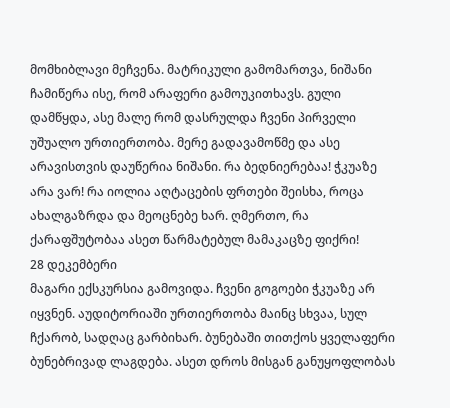მომხიბლავი მეჩვენა. მატრიკული გამომართვა, ნიშანი ჩამიწერა ისე, რომ არაფერი გამოუკითხავს. გული დამწყდა, ასე მალე რომ დასრულდა ჩვენი პირველი უშუალო ურთიერთობა. მერე გადავამოწმე და ასე არავისთვის დაუწერია ნიშანი. რა ბედნიერებაა! ჭკუაზე არა ვარ! რა იოლია აღტაცების ფრთები შეისხა, როცა ახალგაზრდა და მეოცნებე ხარ. ღმერთო, რა ქარაფშუტობაა ასეთ წარმატებულ მამაკაცზე ფიქრი!
28 დეკემბერი
მაგარი ექსკურსია გამოვიდა. ჩვენი გოგოები ჭკუაზე არ იყვნენ. აუდიტორიაში ურთიერთობა მაინც სხვაა, სულ ჩქარობ, სადღაც გარბიხარ. ბუნებაში თითქოს ყველაფერი ბუნებრივად ლაგდება. ასეთ დროს მისგან განუყოფლობას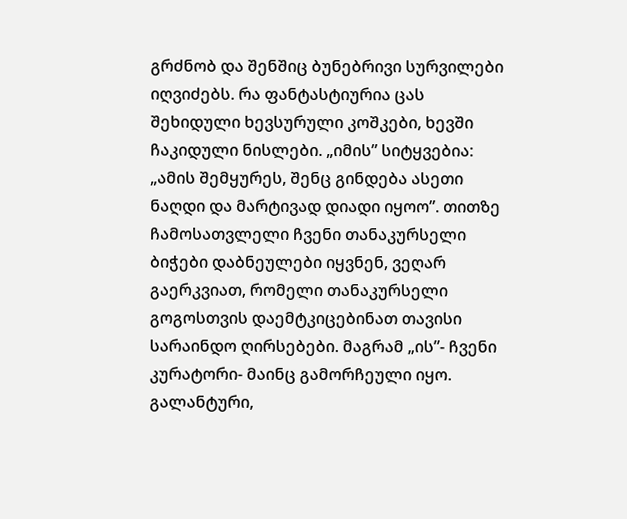გრძნობ და შენშიც ბუნებრივი სურვილები იღვიძებს. რა ფანტასტიურია ცას შეხიდული ხევსურული კოშკები, ხევში ჩაკიდული ნისლები. „იმის” სიტყვებია: „ამის შემყურეს, შენც გინდება ასეთი ნაღდი და მარტივად დიადი იყოო”. თითზე ჩამოსათვლელი ჩვენი თანაკურსელი ბიჭები დაბნეულები იყვნენ, ვეღარ გაერკვიათ, რომელი თანაკურსელი გოგოსთვის დაემტკიცებინათ თავისი სარაინდო ღირსებები. მაგრამ „ის”- ჩვენი კურატორი- მაინც გამორჩეული იყო. გალანტური,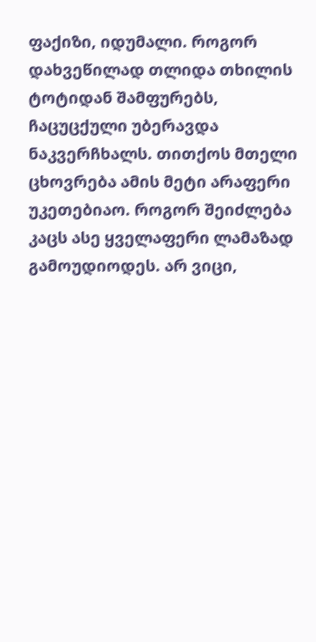ფაქიზი, იდუმალი. როგორ დახვეწილად თლიდა თხილის ტოტიდან შამფურებს, ჩაცუცქული უბერავდა ნაკვერჩხალს. თითქოს მთელი ცხოვრება ამის მეტი არაფერი უკეთებიაო. როგორ შეიძლება კაცს ასე ყველაფერი ლამაზად გამოუდიოდეს. არ ვიცი,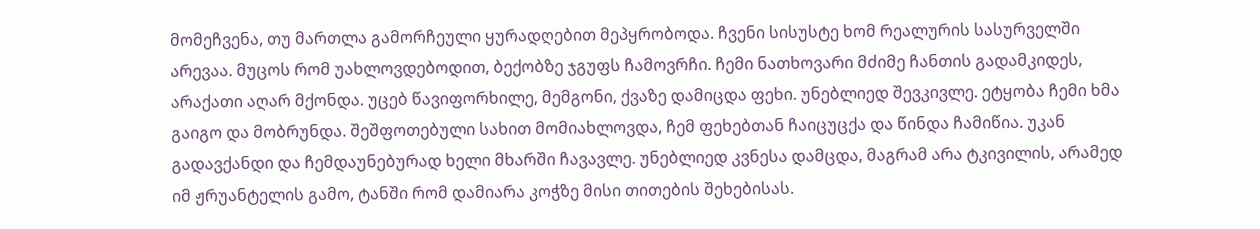მომეჩვენა, თუ მართლა გამორჩეული ყურადღებით მეპყრობოდა. ჩვენი სისუსტე ხომ რეალურის სასურველში არევაა. მუცოს რომ უახლოვდებოდით, ბექობზე ჯგუფს ჩამოვრჩი. ჩემი ნათხოვარი მძიმე ჩანთის გადამკიდეს, არაქათი აღარ მქონდა. უცებ წავიფორხილე, მემგონი, ქვაზე დამიცდა ფეხი. უნებლიედ შევკივლე. ეტყობა ჩემი ხმა გაიგო და მობრუნდა. შეშფოთებული სახით მომიახლოვდა, ჩემ ფეხებთან ჩაიცუცქა და წინდა ჩამიწია. უკან გადავქანდი და ჩემდაუნებურად ხელი მხარში ჩავავლე. უნებლიედ კვნესა დამცდა, მაგრამ არა ტკივილის, არამედ იმ ჟრუანტელის გამო, ტანში რომ დამიარა კოჭზე მისი თითების შეხებისას.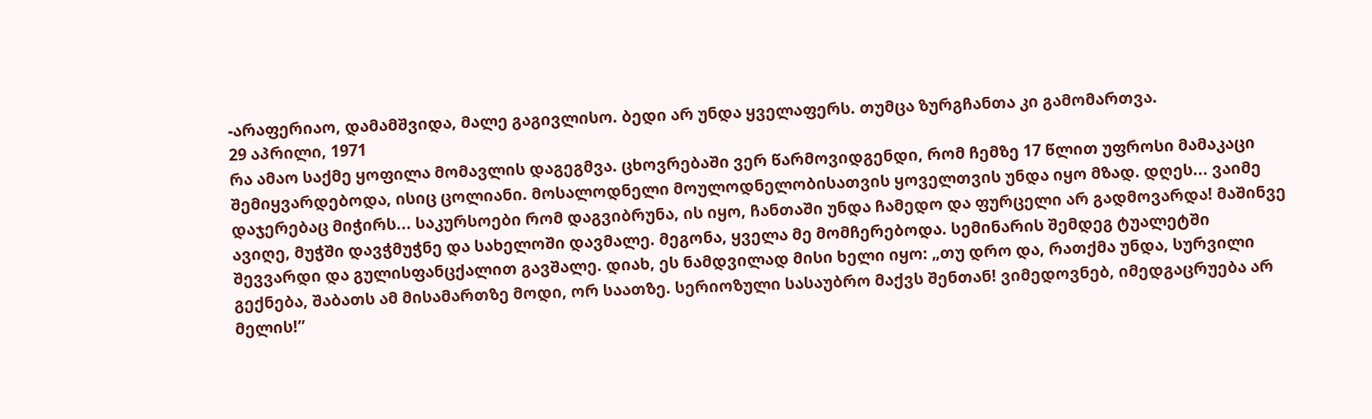-არაფერიაო, დამამშვიდა, მალე გაგივლისო. ბედი არ უნდა ყველაფერს. თუმცა ზურგჩანთა კი გამომართვა.
29 აპრილი, 1971
რა ამაო საქმე ყოფილა მომავლის დაგეგმვა. ცხოვრებაში ვერ წარმოვიდგენდი, რომ ჩემზე 17 წლით უფროსი მამაკაცი შემიყვარდებოდა, ისიც ცოლიანი. მოსალოდნელი მოულოდნელობისათვის ყოველთვის უნდა იყო მზად. დღეს... ვაიმე დაჯერებაც მიჭირს... საკურსოები რომ დაგვიბრუნა, ის იყო, ჩანთაში უნდა ჩამედო და ფურცელი არ გადმოვარდა! მაშინვე ავიღე, მუჭში დავჭმუჭნე და სახელოში დავმალე. მეგონა, ყველა მე მომჩერებოდა. სემინარის შემდეგ ტუალეტში შევვარდი და გულისფანცქალით გავშალე. დიახ, ეს ნამდვილად მისი ხელი იყო: „თუ დრო და, რათქმა უნდა, სურვილი გექნება, შაბათს ამ მისამართზე მოდი, ორ საათზე. სერიოზული სასაუბრო მაქვს შენთან! ვიმედოვნებ, იმედგაცრუება არ მელის!”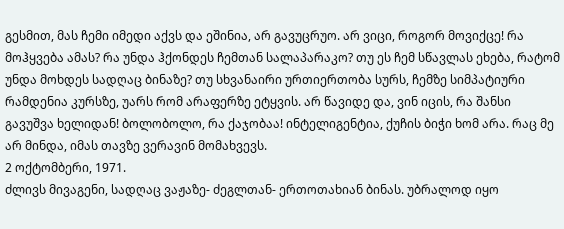გესმით, მას ჩემი იმედი აქვს და ეშინია, არ გავუცრუო. არ ვიცი, როგორ მოვიქცე! რა მოჰყვება ამას? რა უნდა ჰქონდეს ჩემთან სალაპარაკო? თუ ეს ჩემ სწავლას ეხება, რატომ უნდა მოხდეს სადღაც ბინაზე? თუ სხვანაირი ურთიერთობა სურს, ჩემზე სიმპატიური რამდენია კურსზე, უარს რომ არაფერზე ეტყვის. არ წავიდე და, ვინ იცის, რა შანსი გავუშვა ხელიდან! ბოლობოლო, რა ქაჯობაა! ინტელიგენტია, ქუჩის ბიჭი ხომ არა. რაც მე არ მინდა, იმას თავზე ვერავინ მომახვევს.
2 ოქტომბერი, 1971.
ძლივს მივაგენი, სადღაც ვაჟაზე- ძეგლთან- ერთოთახიან ბინას. უბრალოდ იყო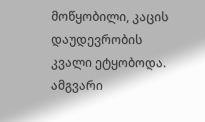მოწყობილი, კაცის დაუდევრობის კვალი ეტყობოდა. ამგვარი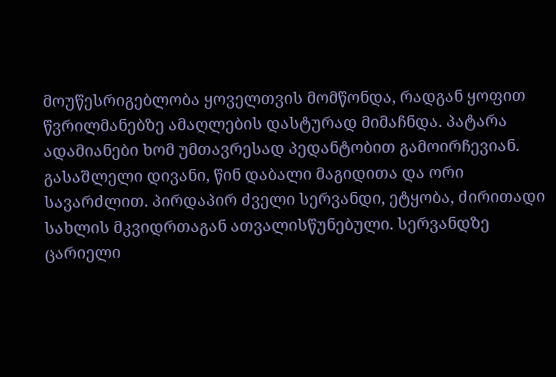მოუწესრიგებლობა ყოველთვის მომწონდა, რადგან ყოფით წვრილმანებზე ამაღლების დასტურად მიმაჩნდა. პატარა ადამიანები ხომ უმთავრესად პედანტობით გამოირჩევიან. გასაშლელი დივანი, წინ დაბალი მაგიდითა და ორი სავარძლით. პირდაპირ ძველი სერვანდი, ეტყობა, ძირითადი სახლის მკვიდრთაგან ათვალისწუნებული. სერვანდზე ცარიელი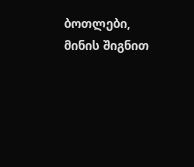ბოთლები, მინის შიგნით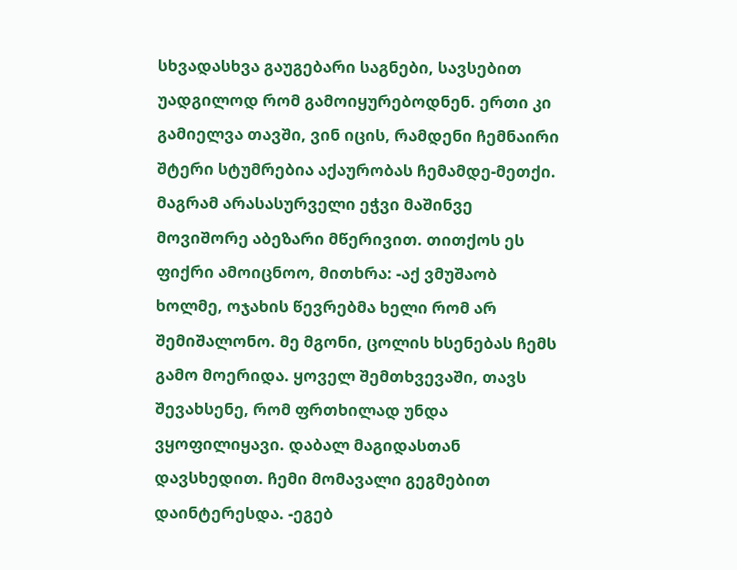სხვადასხვა გაუგებარი საგნები, სავსებით უადგილოდ რომ გამოიყურებოდნენ. ერთი კი გამიელვა თავში, ვინ იცის, რამდენი ჩემნაირი შტერი სტუმრებია აქაურობას ჩემამდე-მეთქი. მაგრამ არასასურველი ეჭვი მაშინვე მოვიშორე აბეზარი მწერივით. თითქოს ეს ფიქრი ამოიცნოო, მითხრა: -აქ ვმუშაობ ხოლმე, ოჯახის წევრებმა ხელი რომ არ შემიშალონო. მე მგონი, ცოლის ხსენებას ჩემს გამო მოერიდა. ყოველ შემთხვევაში, თავს შევახსენე, რომ ფრთხილად უნდა ვყოფილიყავი. დაბალ მაგიდასთან დავსხედით. ჩემი მომავალი გეგმებით დაინტერესდა. -ეგებ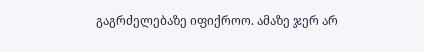გაგრძელებაზე იფიქროო. ამაზე ჯერ არ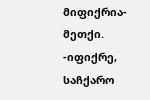მიფიქრია-მეთქი. -იფიქრე, საჩქარო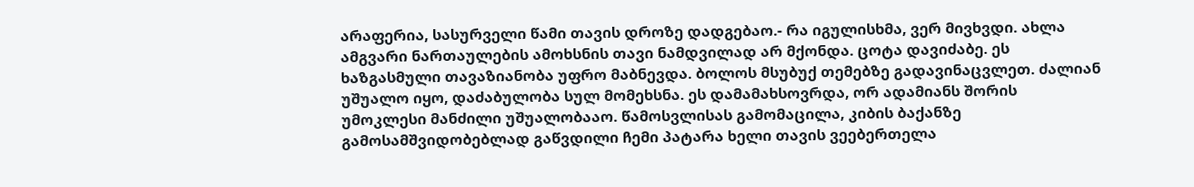არაფერია, სასურველი წამი თავის დროზე დადგებაო.- რა იგულისხმა, ვერ მივხვდი. ახლა ამგვარი ნართაულების ამოხსნის თავი ნამდვილად არ მქონდა. ცოტა დავიძაბე. ეს ხაზგასმული თავაზიანობა უფრო მაბნევდა. ბოლოს მსუბუქ თემებზე გადავინაცვლეთ. ძალიან უშუალო იყო, დაძაბულობა სულ მომეხსნა. ეს დამამახსოვრდა, ორ ადამიანს შორის უმოკლესი მანძილი უშუალობააო. წამოსვლისას გამომაცილა, კიბის ბაქანზე გამოსამშვიდობებლად გაწვდილი ჩემი პატარა ხელი თავის ვეებერთელა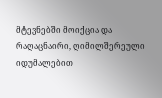მტევნებში მოიქცია და რაღაცნაირი, ღიმილშერეული იდუმალებით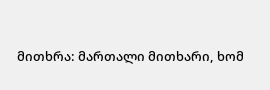მითხრა: მართალი მითხარი, ხომ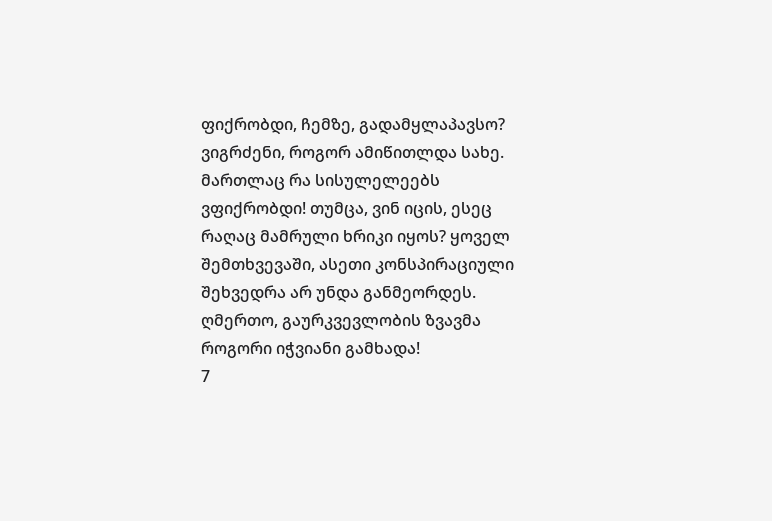ფიქრობდი, ჩემზე, გადამყლაპავსო? ვიგრძენი, როგორ ამიწითლდა სახე. მართლაც რა სისულელეებს ვფიქრობდი! თუმცა, ვინ იცის, ესეც რაღაც მამრული ხრიკი იყოს? ყოველ შემთხვევაში, ასეთი კონსპირაციული შეხვედრა არ უნდა განმეორდეს. ღმერთო, გაურკვევლობის ზვავმა როგორი იჭვიანი გამხადა!
7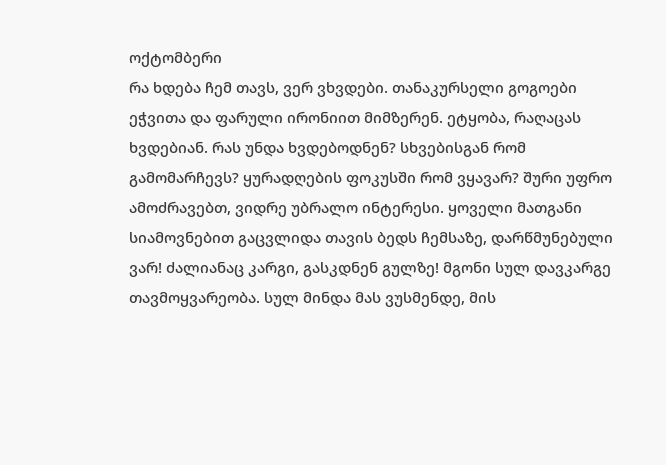ოქტომბერი
რა ხდება ჩემ თავს, ვერ ვხვდები. თანაკურსელი გოგოები ეჭვითა და ფარული ირონიით მიმზერენ. ეტყობა, რაღაცას ხვდებიან. რას უნდა ხვდებოდნენ? სხვებისგან რომ გამომარჩევს? ყურადღების ფოკუსში რომ ვყავარ? შური უფრო ამოძრავებთ, ვიდრე უბრალო ინტერესი. ყოველი მათგანი სიამოვნებით გაცვლიდა თავის ბედს ჩემსაზე, დარწმუნებული ვარ! ძალიანაც კარგი, გასკდნენ გულზე! მგონი სულ დავკარგე თავმოყვარეობა. სულ მინდა მას ვუსმენდე, მის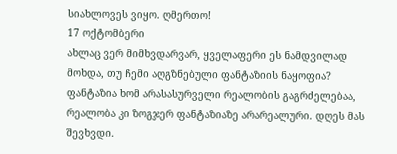სიახლოვეს ვიყო. ღმერთო!
17 ოქტომბერი
ახლაც ვერ მიმხვდარვარ, ყველაფერი ეს ნამდვილად მოხდა, თუ ჩემი აღგზნებული ფანტაზიის ნაყოფია? ფანტაზია ხომ არასასურველი რეალობის გაგრძელებაა, რეალობა კი ზოგჯერ ფანტაზიაზე არარეალური. დღეს მას შევხვდი.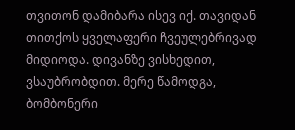თვითონ დამიბარა ისევ იქ. თავიდან თითქოს ყველაფერი ჩვეულებრივად მიდიოდა. დივანზე ვისხედით, ვსაუბრობდით. მერე წამოდგა, ბომბონერი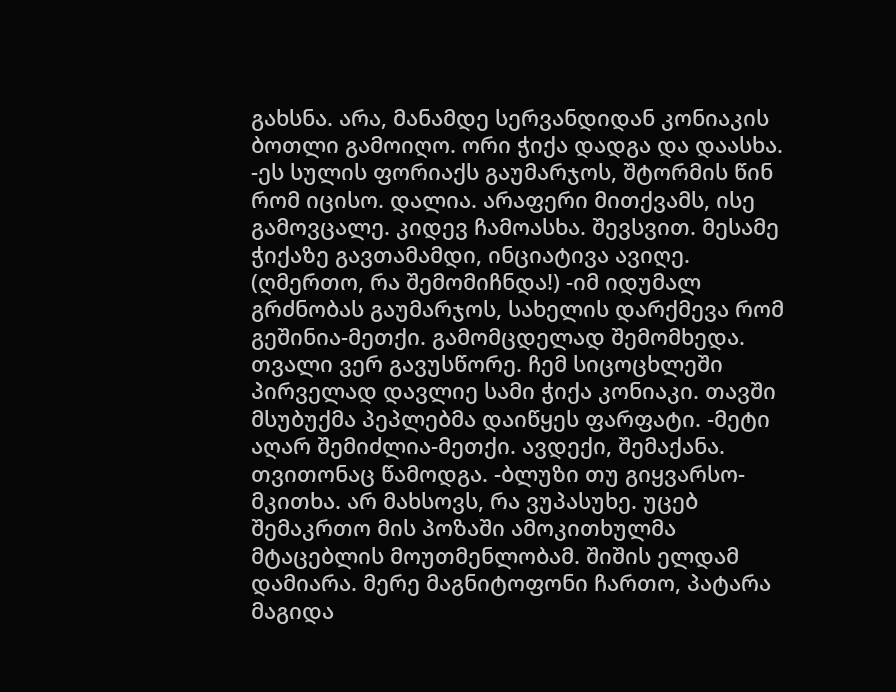გახსნა. არა, მანამდე სერვანდიდან კონიაკის ბოთლი გამოიღო. ორი ჭიქა დადგა და დაასხა. -ეს სულის ფორიაქს გაუმარჯოს, შტორმის წინ რომ იცისო. დალია. არაფერი მითქვამს, ისე გამოვცალე. კიდევ ჩამოასხა. შევსვით. მესამე ჭიქაზე გავთამამდი, ინციატივა ავიღე. (ღმერთო, რა შემომიჩნდა!) -იმ იდუმალ გრძნობას გაუმარჯოს, სახელის დარქმევა რომ გეშინია-მეთქი. გამომცდელად შემომხედა. თვალი ვერ გავუსწორე. ჩემ სიცოცხლეში პირველად დავლიე სამი ჭიქა კონიაკი. თავში მსუბუქმა პეპლებმა დაიწყეს ფარფატი. -მეტი აღარ შემიძლია-მეთქი. ავდექი, შემაქანა. თვითონაც წამოდგა. -ბლუზი თუ გიყვარსო- მკითხა. არ მახსოვს, რა ვუპასუხე. უცებ შემაკრთო მის პოზაში ამოკითხულმა მტაცებლის მოუთმენლობამ. შიშის ელდამ დამიარა. მერე მაგნიტოფონი ჩართო, პატარა მაგიდა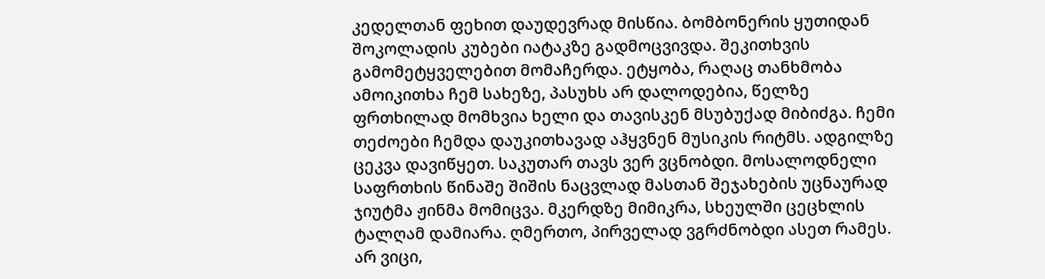კედელთან ფეხით დაუდევრად მისწია. ბომბონერის ყუთიდან შოკოლადის კუბები იატაკზე გადმოცვივდა. შეკითხვის გამომეტყველებით მომაჩერდა. ეტყობა, რაღაც თანხმობა ამოიკითხა ჩემ სახეზე, პასუხს არ დალოდებია, წელზე ფრთხილად მომხვია ხელი და თავისკენ მსუბუქად მიბიძგა. ჩემი თეძოები ჩემდა დაუკითხავად აჰყვნენ მუსიკის რიტმს. ადგილზე ცეკვა დავიწყეთ. საკუთარ თავს ვერ ვცნობდი. მოსალოდნელი საფრთხის წინაშე შიშის ნაცვლად მასთან შეჯახების უცნაურად ჯიუტმა ჟინმა მომიცვა. მკერდზე მიმიკრა, სხეულში ცეცხლის ტალღამ დამიარა. ღმერთო, პირველად ვგრძნობდი ასეთ რამეს. არ ვიცი,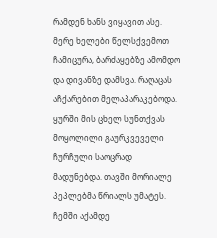რამდენ ხანს ვიყავით ასე. მერე ხელები წელსქვემოთ ჩამიცურა, ბარძაყებზე ამომდო და დივანზე დამსვა. რაღაცას აჩქარებით მელაპარაკებოდა. ყურში მის ცხელ სუნთქვას მოყოლილი გაურკვეველი ჩურჩული საოცრად მადუნებდა. თავში მორიალე პეპლებმა წრიალს უმატეს. ჩემში აქამდე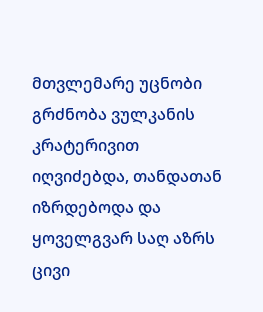მთვლემარე უცნობი გრძნობა ვულკანის კრატერივით იღვიძებდა, თანდათან იზრდებოდა და ყოველგვარ საღ აზრს ცივი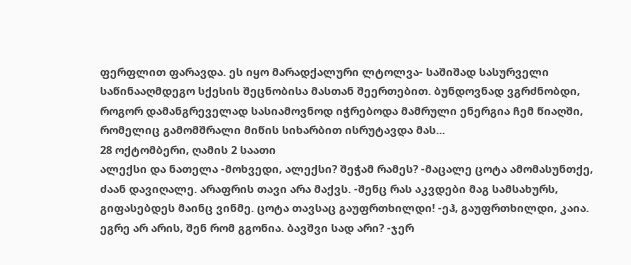ფერფლით ფარავდა. ეს იყო მარადქალური ლტოლვა- საშიშად სასურველი საწინააღმდეგო სქესის შეცნობისა მასთან შეერთებით. ბუნდოვნად ვგრძნობდი, როგორ დამანგრეველად სასიამოვნოდ იჭრებოდა მამრული ენერგია ჩემ წიაღში, რომელიც გამომშრალი მიწის სიხარბით ისრუტავდა მას...
28 ოქტომბერი, ღამის 2 საათი
ალექსი და ნათელა -მოხვედი, ალექსი? შეჭამ რამეს? -მაცალე ცოტა ამომასუნთქე, ძაან დავიღალე. არაფრის თავი არა მაქვს. -შენც რას აკვდები მაგ სამსახურს, გიფასებდეს მაინც ვინმე. ცოტა თავსაც გაუფრთხილდი! -ეჰ, გაუფრთხილდი, კაია. ეგრე არ არის, შენ რომ გგონია. ბავშვი სად არი? -ჯერ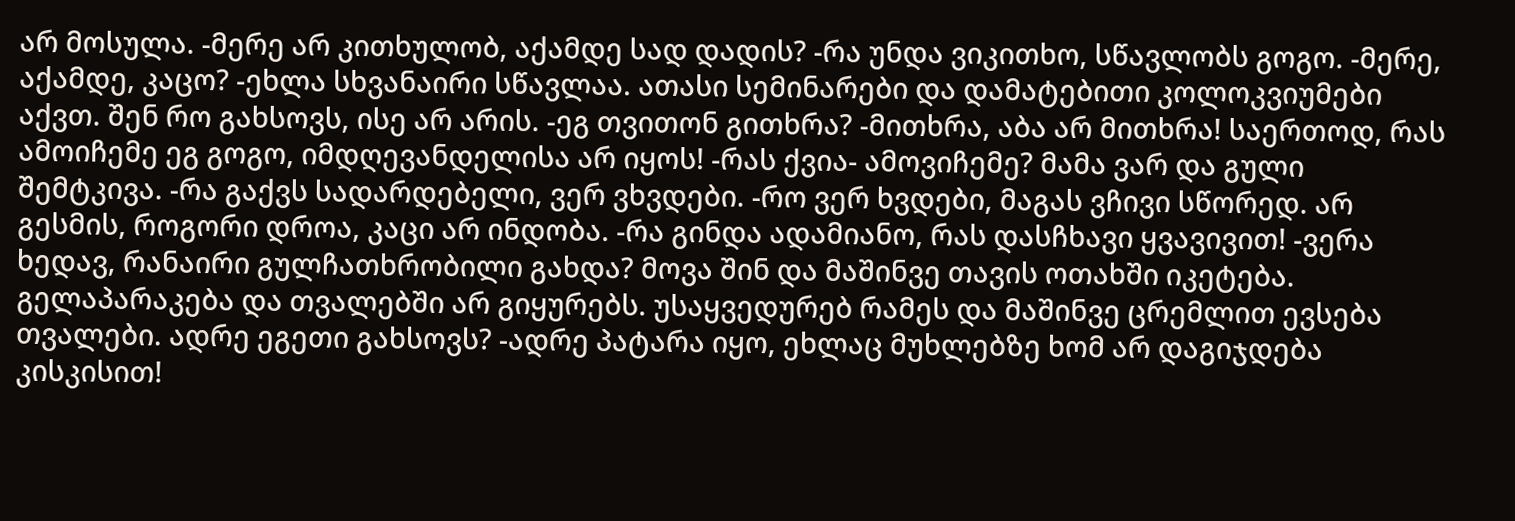არ მოსულა. -მერე არ კითხულობ, აქამდე სად დადის? -რა უნდა ვიკითხო, სწავლობს გოგო. -მერე, აქამდე, კაცო? -ეხლა სხვანაირი სწავლაა. ათასი სემინარები და დამატებითი კოლოკვიუმები აქვთ. შენ რო გახსოვს, ისე არ არის. -ეგ თვითონ გითხრა? -მითხრა, აბა არ მითხრა! საერთოდ, რას ამოიჩემე ეგ გოგო, იმდღევანდელისა არ იყოს! -რას ქვია- ამოვიჩემე? მამა ვარ და გული შემტკივა. -რა გაქვს სადარდებელი, ვერ ვხვდები. -რო ვერ ხვდები, მაგას ვჩივი სწორედ. არ გესმის, როგორი დროა, კაცი არ ინდობა. -რა გინდა ადამიანო, რას დასჩხავი ყვავივით! -ვერა ხედავ, რანაირი გულჩათხრობილი გახდა? მოვა შინ და მაშინვე თავის ოთახში იკეტება. გელაპარაკება და თვალებში არ გიყურებს. უსაყვედურებ რამეს და მაშინვე ცრემლით ევსება თვალები. ადრე ეგეთი გახსოვს? -ადრე პატარა იყო, ეხლაც მუხლებზე ხომ არ დაგიჯდება კისკისით!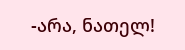-არა, ნათელ!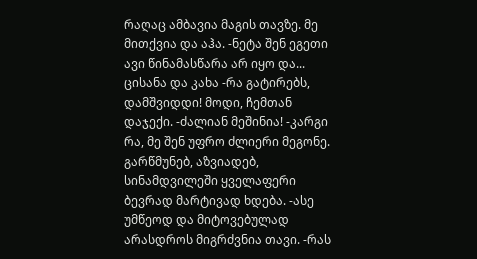რაღაც ამბავია მაგის თავზე. მე მითქვია და აჰა. -ნეტა შენ ეგეთი ავი წინამასწარა არ იყო და...
ცისანა და კახა -რა გატირებს, დამშვიდდი! მოდი, ჩემთან დაჯექი. -ძალიან მეშინია! -კარგი რა, მე შენ უფრო ძლიერი მეგონე. გარწმუნებ, აზვიადებ, სინამდვილეში ყველაფერი ბევრად მარტივად ხდება. -ასე უმწეოდ და მიტოვებულად არასდროს მიგრძვნია თავი. -რას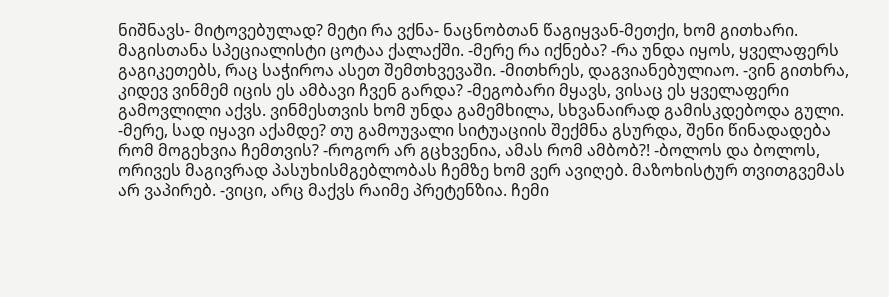ნიშნავს- მიტოვებულად? მეტი რა ვქნა- ნაცნობთან წაგიყვან-მეთქი, ხომ გითხარი. მაგისთანა სპეციალისტი ცოტაა ქალაქში. -მერე რა იქნება? -რა უნდა იყოს, ყველაფერს გაგიკეთებს, რაც საჭიროა ასეთ შემთხვევაში. -მითხრეს, დაგვიანებულიაო. -ვინ გითხრა, კიდევ ვინმემ იცის ეს ამბავი ჩვენ გარდა? -მეგობარი მყავს, ვისაც ეს ყველაფერი გამოვლილი აქვს. ვინმესთვის ხომ უნდა გამემხილა, სხვანაირად გამისკდებოდა გული. -მერე, სად იყავი აქამდე? თუ გამოუვალი სიტუაციის შექმნა გსურდა, შენი წინადადება რომ მოგეხვია ჩემთვის? -როგორ არ გცხვენია, ამას რომ ამბობ?! -ბოლოს და ბოლოს, ორივეს მაგივრად პასუხისმგებლობას ჩემზე ხომ ვერ ავიღებ. მაზოხისტურ თვითგვემას არ ვაპირებ. -ვიცი, არც მაქვს რაიმე პრეტენზია. ჩემი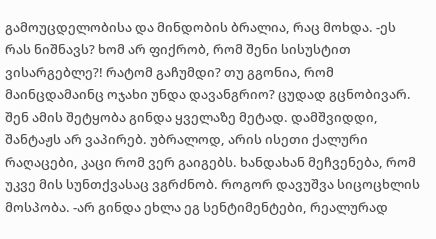გამოუცდელობისა და მინდობის ბრალია, რაც მოხდა. -ეს რას ნიშნავს? ხომ არ ფიქრობ, რომ შენი სისუსტით ვისარგებლე?! რატომ გაჩუმდი? თუ გგონია, რომ მაინცდამაინც ოჯახი უნდა დავანგრიო? ცუდად გცნობივარ. შენ ამის შეტყობა გინდა ყველაზე მეტად. დამშვიდდი, შანტაჟს არ ვაპირებ. უბრალოდ, არის ისეთი ქალური რაღაცები, კაცი რომ ვერ გაიგებს. ხანდახან მეჩვენება, რომ უკვე მის სუნთქვასაც ვგრძნობ. როგორ დავუშვა სიცოცხლის მოსპობა. -არ გინდა ეხლა ეგ სენტიმენტები, რეალურად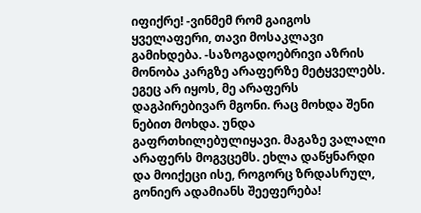იფიქრე! -ვინმემ რომ გაიგოს ყველაფერი, თავი მოსაკლავი გამიხდება. -საზოგადოებრივი აზრის მონობა კარგზე არაფერზე მეტყველებს. ეგეც არ იყოს, მე არაფერს დაგპირებივარ მგონი. რაც მოხდა შენი ნებით მოხდა. უნდა გაფრთხილებულიყავი. მაგაზე ვალალი არაფერს მოგვცემს. ეხლა დაწყნარდი და მოიქეცი ისე, როგორც ზრდასრულ, გონიერ ადამიანს შეეფერება!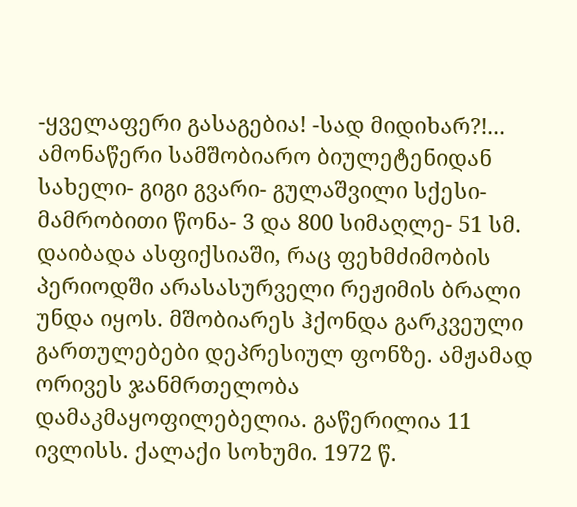-ყველაფერი გასაგებია! -სად მიდიხარ?!...
ამონაწერი სამშობიარო ბიულეტენიდან სახელი- გიგი გვარი- გულაშვილი სქესი- მამრობითი წონა- 3 და 800 სიმაღლე- 51 სმ. დაიბადა ასფიქსიაში, რაც ფეხმძიმობის პერიოდში არასასურველი რეჟიმის ბრალი უნდა იყოს. მშობიარეს ჰქონდა გარკვეული გართულებები დეპრესიულ ფონზე. ამჟამად ორივეს ჯანმრთელობა დამაკმაყოფილებელია. გაწერილია 11 ივლისს. ქალაქი სოხუმი. 1972 წ.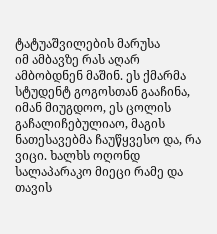ტატუაშვილების მარუსა
იმ ამბავზე რას აღარ ამბობდნენ მაშინ. ეს ქმარმა სტუდენტ გოგოსთან გააჩინა, იმან მიუგდოო, ეს ცოლის გაჩალიჩებულიაო, მაგის ნათესავებმა ჩაუწყვესო და, რა ვიცი. ხალხს ოღონდ სალაპარაკო მიეცი რამე და თავის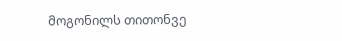მოგონილს თითონვე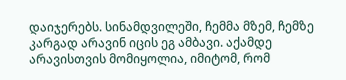დაიჯერებს. სინამდვილეში, ჩემმა მზემ, ჩემზე კარგად არავინ იცის ეგ ამბავი. აქამდე არავისთვის მომიყოლია, იმიტომ, რომ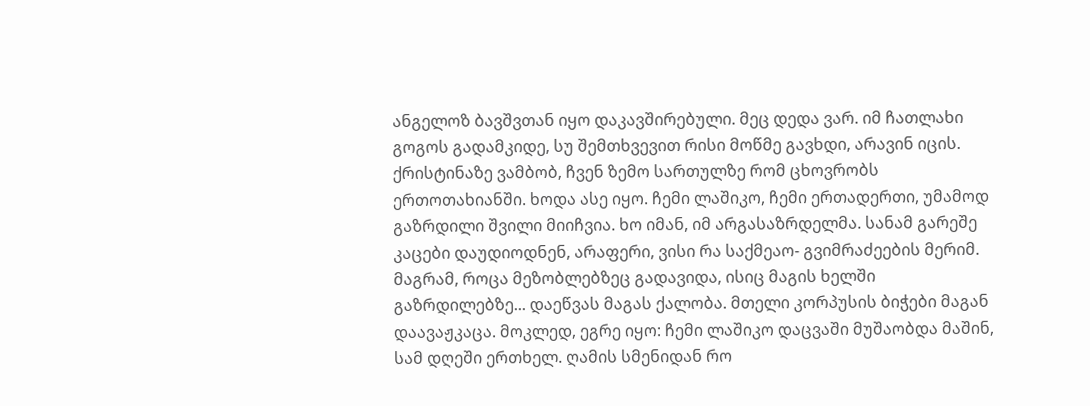ანგელოზ ბავშვთან იყო დაკავშირებული. მეც დედა ვარ. იმ ჩათლახი გოგოს გადამკიდე, სუ შემთხვევით რისი მოწმე გავხდი, არავინ იცის. ქრისტინაზე ვამბობ, ჩვენ ზემო სართულზე რომ ცხოვრობს ერთოთახიანში. ხოდა ასე იყო. ჩემი ლაშიკო, ჩემი ერთადერთი, უმამოდ გაზრდილი შვილი მიიჩვია. ხო იმან, იმ არგასაზრდელმა. სანამ გარეშე კაცები დაუდიოდნენ, არაფერი, ვისი რა საქმეაო- გვიმრაძეების მერიმ. მაგრამ, როცა მეზობლებზეც გადავიდა, ისიც მაგის ხელში გაზრდილებზე... დაეწვას მაგას ქალობა. მთელი კორპუსის ბიჭები მაგან დაავაჟკაცა. მოკლედ, ეგრე იყო: ჩემი ლაშიკო დაცვაში მუშაობდა მაშინ, სამ დღეში ერთხელ. ღამის სმენიდან რო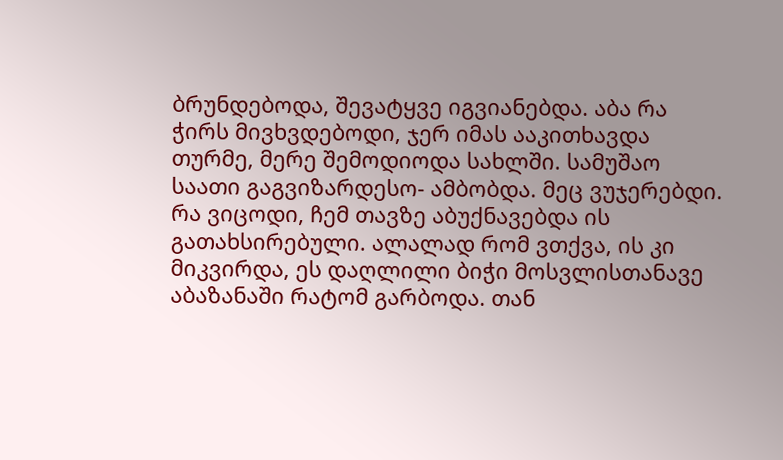ბრუნდებოდა, შევატყვე იგვიანებდა. აბა რა ჭირს მივხვდებოდი, ჯერ იმას ააკითხავდა თურმე, მერე შემოდიოდა სახლში. სამუშაო საათი გაგვიზარდესო- ამბობდა. მეც ვუჯერებდი. რა ვიცოდი, ჩემ თავზე აბუქნავებდა ის გათახსირებული. ალალად რომ ვთქვა, ის კი მიკვირდა, ეს დაღლილი ბიჭი მოსვლისთანავე აბაზანაში რატომ გარბოდა. თან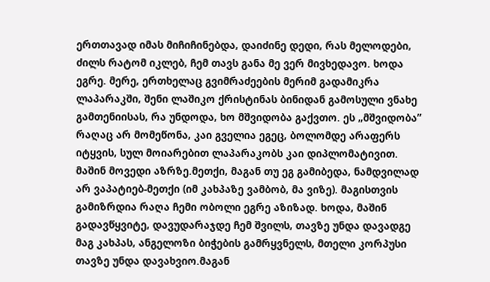ერთთავად იმას მიჩიჩინებდა, დაიძინე დედი, რას მელოდები, ძილს რატომ იკლებ, ჩემ თავს განა მე ვერ მივხედავო. ხოდა ეგრე. მერე, ერთხელაც გვიმრაძეების მერიმ გადამიკრა ლაპარაკში, შენი ლაშიკო ქრისტინას ბინიდან გამოსული ვნახე გამთენიისას, რა უნდოდა, ხო მშვიდობა გაქვთო. ეს „მშვიდობა” რაღაც არ მომეწონა, კაი გველია ეგეც, ბოლომდე არაფერს იტყვის, სულ მოიარებით ლაპარაკობს კაი დიპლომატივით. მაშინ მოვედი აზრზე.მეთქი, მაგან თუ ეგ გამიბედა, ნამდვილად არ ვაპატიებ-მეთქი (იმ კახპაზე ვამბობ, მა ვიზე). მაგისთვის გამიზრდია რაღა ჩემი ობოლი ეგრე აზიზად. ხოდა, მაშინ გადავწყვიტე, დავუდარაჯდე ჩემ შვილს, თავზე უნდა დავადგე მაგ კახპას, ანგელოზი ბიჭების გამრყვნელს, მთელი კორპუსი თავზე უნდა დავახვიო.მაგან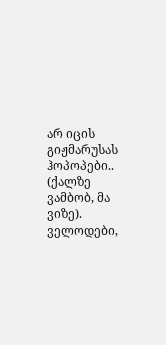არ იცის გიჟმარუსას ჰოპოპები.. (ქალზე ვამბობ, მა ვიზე). ველოდები,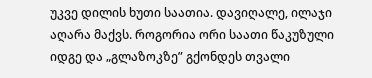უკვე დილის ხუთი საათია. დავიღალე, ილაჯი აღარა მაქვს. როგორია ორი საათი წაკუზული იდგე და „გლაზოკზე” გქონდეს თვალი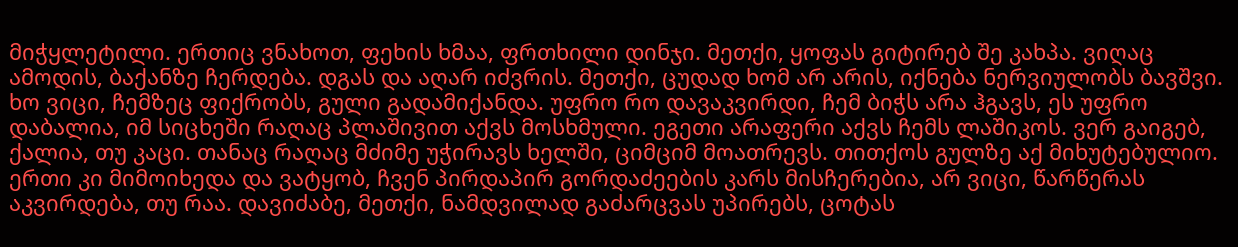მიჭყლეტილი. ერთიც ვნახოთ, ფეხის ხმაა, ფრთხილი დინჯი. მეთქი, ყოფას გიტირებ შე კახპა. ვიღაც ამოდის, ბაქანზე ჩერდება. დგას და აღარ იძვრის. მეთქი, ცუდად ხომ არ არის, იქნება ნერვიულობს ბავშვი. ხო ვიცი, ჩემზეც ფიქრობს, გული გადამიქანდა. უფრო რო დავაკვირდი, ჩემ ბიჭს არა ჰგავს, ეს უფრო დაბალია, იმ სიცხეში რაღაც პლაშივით აქვს მოსხმული. ეგეთი არაფერი აქვს ჩემს ლაშიკოს. ვერ გაიგებ, ქალია, თუ კაცი. თანაც რაღაც მძიმე უჭირავს ხელში, ციმციმ მოათრევს. თითქოს გულზე აქ მიხუტებულიო. ერთი კი მიმოიხედა და ვატყობ, ჩვენ პირდაპირ გორდაძეების კარს მისჩერებია, არ ვიცი, წარწერას აკვირდება, თუ რაა. დავიძაბე, მეთქი, ნამდვილად გაძარცვას უპირებს, ცოტას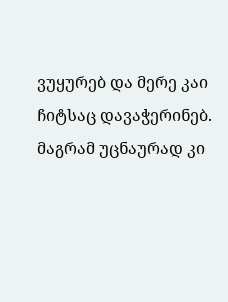ვუყურებ და მერე კაი ჩიტსაც დავაჭერინებ. მაგრამ უცნაურად კი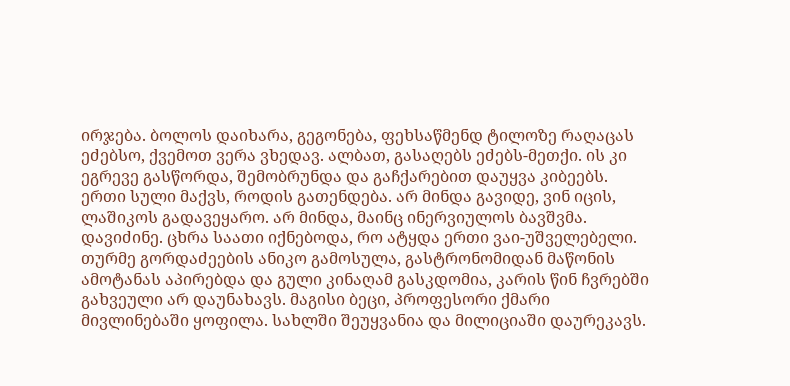ირჯება. ბოლოს დაიხარა, გეგონება, ფეხსაწმენდ ტილოზე რაღაცას ეძებსო, ქვემოთ ვერა ვხედავ. ალბათ, გასაღებს ეძებს-მეთქი. ის კი ეგრევე გასწორდა, შემობრუნდა და გაჩქარებით დაუყვა კიბეებს. ერთი სული მაქვს, როდის გათენდება. არ მინდა გავიდე, ვინ იცის, ლაშიკოს გადავეყარო. არ მინდა, მაინც ინერვიულოს ბავშვმა. დავიძინე. ცხრა საათი იქნებოდა, რო ატყდა ერთი ვაი-უშველებელი. თურმე გორდაძეების ანიკო გამოსულა, გასტრონომიდან მაწონის ამოტანას აპირებდა და გული კინაღამ გასკდომია, კარის წინ ჩვრებში გახვეული არ დაუნახავს. მაგისი ბეცი, პროფესორი ქმარი მივლინებაში ყოფილა. სახლში შეუყვანია და მილიციაში დაურეკავს.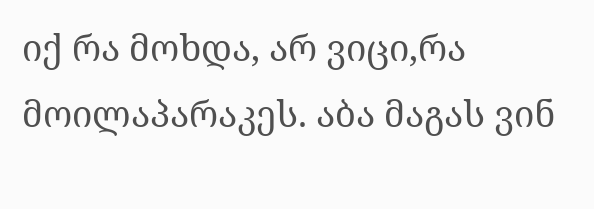იქ რა მოხდა, არ ვიცი,რა მოილაპარაკეს. აბა მაგას ვინ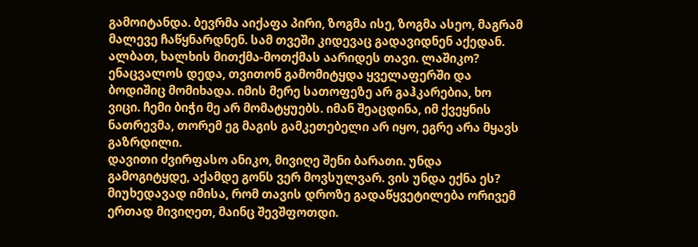გამოიტანდა. ბევრმა აიქაფა პირი, ზოგმა ისე, ზოგმა ასეო, მაგრამ მალევე ჩაწყნარდნენ. სამ თვეში კიდევაც გადავიდნენ აქედან. ალბათ, ხალხის მითქმა-მოთქმას აარიდეს თავი. ლაშიკო? ენაცვალოს დედა, თვითონ გამომიტყდა ყველაფერში და ბოდიშიც მომიხადა. იმის მერე სათოფეზე არ გაჰკარებია, ხო ვიცი. ჩემი ბიჭი მე არ მომატყუებს. იმან შეაცდინა, იმ ქვეყნის ნათრევმა, თორემ ეგ მაგის გამკეთებელი არ იყო, ეგრე არა მყავს გაზრდილი.
დავითი ძვირფასო ანიკო, მივიღე შენი ბარათი. უნდა გამოგიტყდე, აქამდე გონს ვერ მოვსულვარ. ვის უნდა ექნა ეს? მიუხედავად იმისა, რომ თავის დროზე გადაწყვეტილება ორივემ ერთად მივიღეთ, მაინც შევშფოთდი.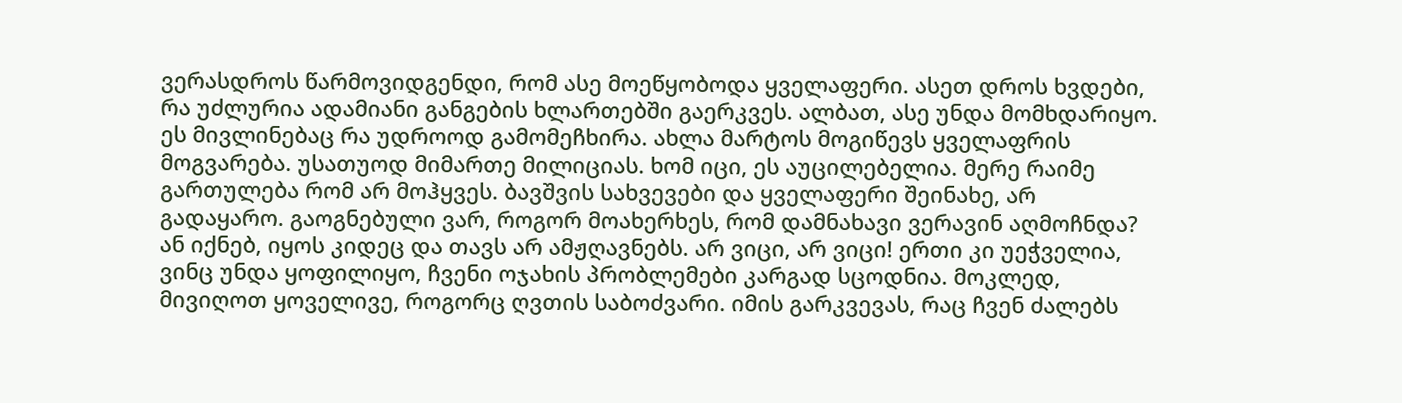ვერასდროს წარმოვიდგენდი, რომ ასე მოეწყობოდა ყველაფერი. ასეთ დროს ხვდები, რა უძლურია ადამიანი განგების ხლართებში გაერკვეს. ალბათ, ასე უნდა მომხდარიყო. ეს მივლინებაც რა უდროოდ გამომეჩხირა. ახლა მარტოს მოგიწევს ყველაფრის მოგვარება. უსათუოდ მიმართე მილიციას. ხომ იცი, ეს აუცილებელია. მერე რაიმე გართულება რომ არ მოჰყვეს. ბავშვის სახვევები და ყველაფერი შეინახე, არ გადაყარო. გაოგნებული ვარ, როგორ მოახერხეს, რომ დამნახავი ვერავინ აღმოჩნდა? ან იქნებ, იყოს კიდეც და თავს არ ამჟღავნებს. არ ვიცი, არ ვიცი! ერთი კი უეჭველია, ვინც უნდა ყოფილიყო, ჩვენი ოჯახის პრობლემები კარგად სცოდნია. მოკლედ, მივიღოთ ყოველივე, როგორც ღვთის საბოძვარი. იმის გარკვევას, რაც ჩვენ ძალებს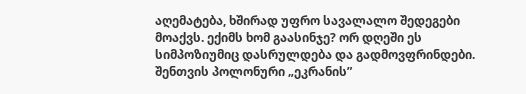აღემატება, ხშირად უფრო სავალალო შედეგები მოაქვს. ექიმს ხომ გაასინჯე? ორ დღეში ეს სიმპოზიუმიც დასრულდება და გადმოვფრინდები. შენთვის პოლონური „ეკრანის”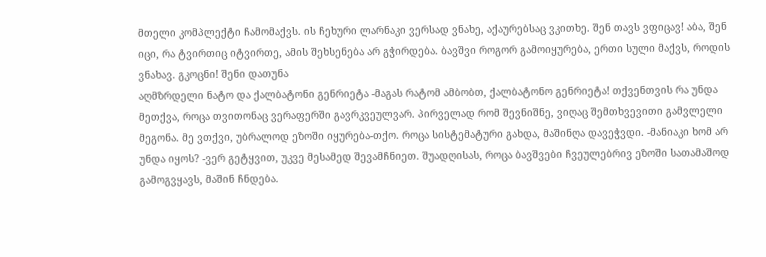მთელი კომპლექტი ჩამომაქვს. ის ჩეხური ლარნაკი ვერსად ვნახე, აქაურებსაც ვკითხე. შენ თავს ვფიცავ! აბა, შენ იცი, რა ტვირთიც იტვირთე, ამის შეხსენება არ გჭირდება. ბავშვი როგორ გამოიყურება, ერთი სული მაქვს, როდის ვნახავ. გკოცნი! შენი დათუნა
აღმზრდელი ნატო და ქალბატონი გენრიეტა -მაგას რატომ ამბობთ, ქალბატონო გენრიეტა! თქვენთვის რა უნდა მეთქვა, როცა თვითონაც ვერაფერში გავრკვეულვარ. პირველად რომ შევნიშნე, ვიღაც შემთხვევითი გამვლელი მეგონა. მე ვთქვი, უბრალოდ ეზოში იყურება-თქო. როცა სისტემატური გახდა, მაშინღა დავეჭვდი. -მანიაკი ხომ არ უნდა იყოს? -ვერ გეტყვით, უკვე მესამედ შევამჩნიეთ. შუადღისას, როცა ბავშვები ჩვეულებრივ ეზოში სათამაშოდ გამოგვყავს, მაშინ ჩნდება.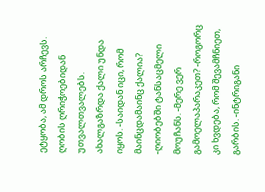ეტყობა, ამ დროს არჩევს. ღობის ღრიჭოებიდან უთვალთვალებს. ახალგაზრდა ქალი უნდა იყოს. -საიდან იცი, რომ მაინცდამაინც ქალია? -ღიობებში ტანსაცმელი მოუჩანს. -მერე ვერ გამოელაპარაკეთ? -როგორც კი ხვდება, რომ შევამჩნიეთ, გარბის. -ინტრიგანი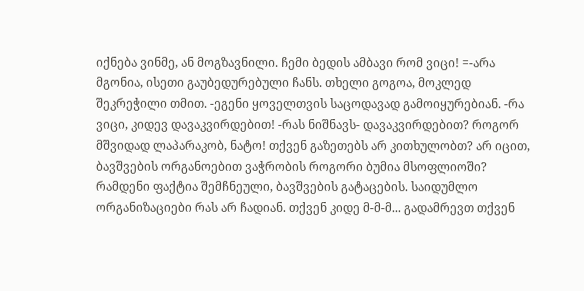იქნება ვინმე, ან მოგზავნილი. ჩემი ბედის ამბავი რომ ვიცი! =-არა მგონია, ისეთი გაუბედურებული ჩანს. თხელი გოგოა, მოკლედ შეკრეჭილი თმით. -ეგენი ყოველთვის საცოდავად გამოიყურებიან. -რა ვიცი, კიდევ დავაკვირდებით! -რას ნიშნავს- დავაკვირდებით? როგორ მშვიდად ლაპარაკობ, ნატო! თქვენ გაზეთებს არ კითხულობთ? არ იცით, ბავშვების ორგანოებით ვაჭრობის როგორი ბუმია მსოფლიოში? რამდენი ფაქტია შემჩნეული, ბავშვების გატაცების. საიდუმლო ორგანიზაციები რას არ ჩადიან. თქვენ კიდე მ-მ-მ... გადამრევთ თქვენ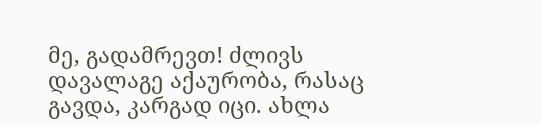მე, გადამრევთ! ძლივს დავალაგე აქაურობა, რასაც გავდა, კარგად იცი. ახლა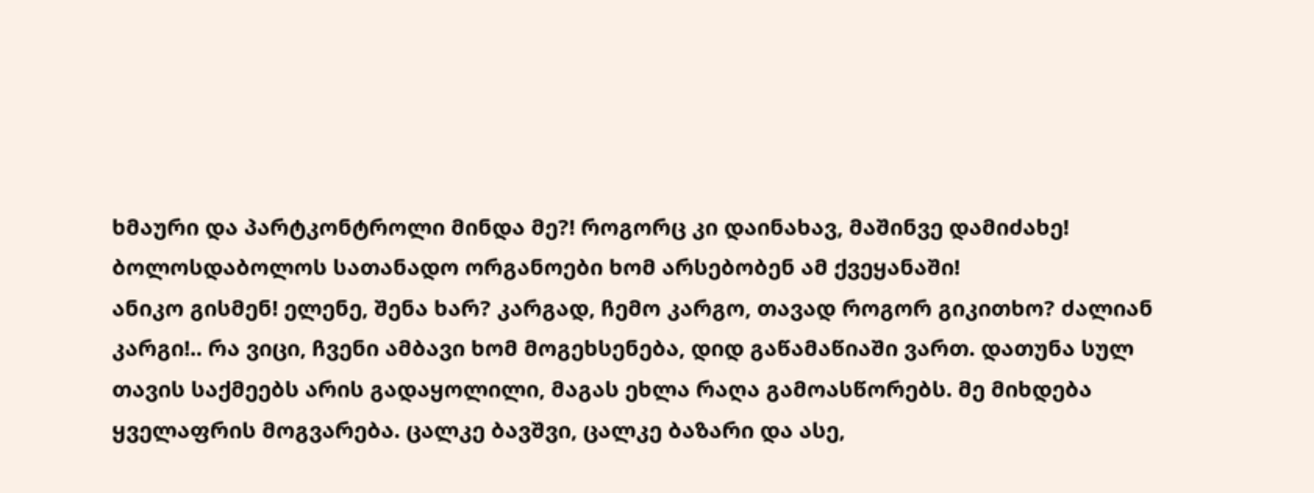ხმაური და პარტკონტროლი მინდა მე?! როგორც კი დაინახავ, მაშინვე დამიძახე! ბოლოსდაბოლოს სათანადო ორგანოები ხომ არსებობენ ამ ქვეყანაში!
ანიკო გისმენ! ელენე, შენა ხარ? კარგად, ჩემო კარგო, თავად როგორ გიკითხო? ძალიან კარგი!.. რა ვიცი, ჩვენი ამბავი ხომ მოგეხსენება, დიდ გაწამაწიაში ვართ. დათუნა სულ თავის საქმეებს არის გადაყოლილი, მაგას ეხლა რაღა გამოასწორებს. მე მიხდება ყველაფრის მოგვარება. ცალკე ბავშვი, ცალკე ბაზარი და ასე,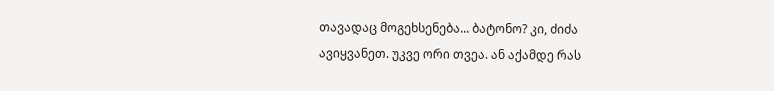თავადაც მოგეხსენება... ბატონო? კი, ძიძა ავიყვანეთ. უკვე ორი თვეა. ან აქამდე რას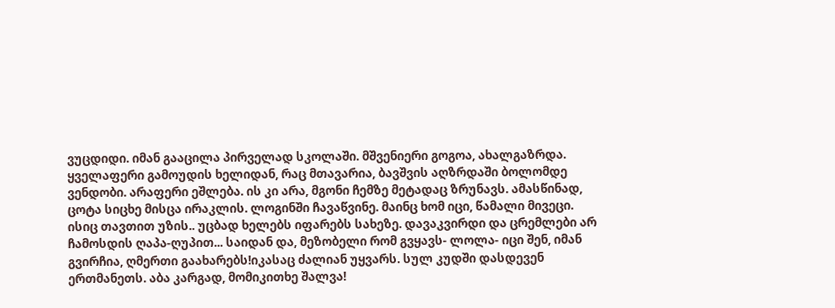ვუცდიდი. იმან გააცილა პირველად სკოლაში. მშვენიერი გოგოა, ახალგაზრდა. ყველაფერი გამოუდის ხელიდან, რაც მთავარია, ბავშვის აღზრდაში ბოლომდე ვენდობი. არაფერი ეშლება. ის კი არა, მგონი ჩემზე მეტადაც ზრუნავს. ამასწინად, ცოტა სიცხე მისცა ირაკლის. ლოგინში ჩავაწვინე. მაინც ხომ იცი, წამალი მივეცი. ისიც თავთით უზის.. უცბად ხელებს იფარებს სახეზე. დავაკვირდი და ცრემლები არ ჩამოსდის ღაპა-ღუპით... საიდან და, მეზობელი რომ გვყავს- ლოლა- იცი შენ, იმან გვირჩია, ღმერთი გაახარებს!იკასაც ძალიან უყვარს. სულ კუდში დასდევენ ერთმანეთს. აბა კარგად, მომიკითხე შალვა!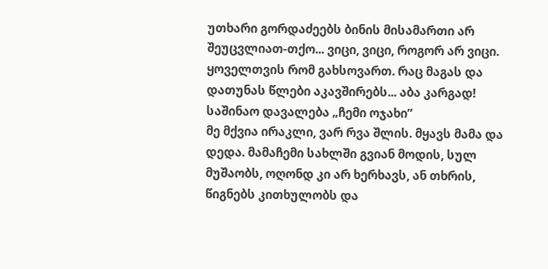უთხარი გორდაძეებს ბინის მისამართი არ შეუცვლიათ-თქო... ვიცი, ვიცი, როგორ არ ვიცი. ყოველთვის რომ გახსოვართ. რაც მაგას და დათუნას წლები აკავშირებს... აბა კარგად!
საშინაო დავალება „ჩემი ოჯახი”
მე მქვია ირაკლი, ვარ რვა შლის. მყავს მამა და დედა. მამაჩემი სახლში გვიან მოდის, სულ მუშაობს, ოღონდ კი არ ხერხავს, ან თხრის, წიგნებს კითხულობს და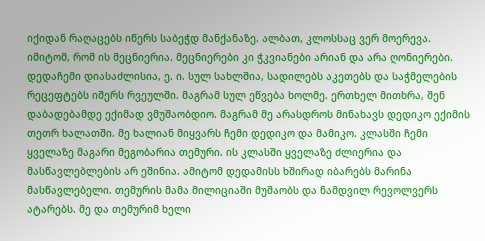იქიდან რაღაცებს იწერს საბეჭდ მანქანაზე. ალბათ, კლოსსაც ვერ მოერევა. იმიტომ, რომ ის მეცნიერია. მეცნიერები კი ჭკვიანები არიან და არა ღონიერები. დედაჩემი დიასაძლისია, ე. ი. სულ სახლშია, სადილებს აკეთებს და საჭმელების რეცეფტებს იშერს რვეულში. მაგრამ სულ ეწვება ხოლმე. ერთხელ მითხრა, შენ დაბადებამდე ექიმად ვმუშაობდიო. მაგრამ მე არასდროს მინახავს დედიკო ექიმის თეთრ ხალათში. მე ხალიან მიყვარს ჩემი დედიკო და მამიკო. კლასში ჩემი ყველაზე მაგარი მეგობარია თემური. ის კლასში ყველაზე ძლიერია და მასწავლებლების არ ეშინია. ამიტომ დედამისს ხშირად იბარებს მარინა მასწავლებელი. თემურის მამა მილიციაში მუშაობს და ნამდვილ რევოლვერს ატარებს. მე და თემურიმ ხელი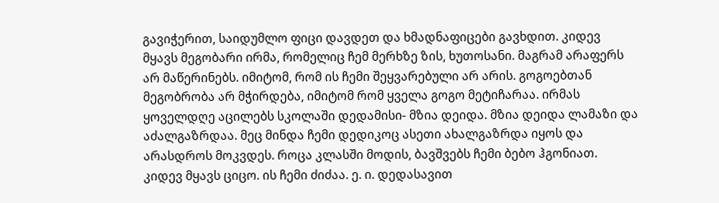გავიჭერით, საიდუმლო ფიცი დავდეთ და ხმადნაფიცები გავხდით. კიდევ მყავს მეგობარი ირმა, რომელიც ჩემ მერხზე ზის, ხუთოსანი. მაგრამ არაფერს არ მაწერინებს. იმიტომ, რომ ის ჩემი შეყვარებული არ არის. გოგოებთან მეგობრობა არ მჭირდება, იმიტომ რომ ყველა გოგო მეტიჩარაა. ირმას ყოველდღე აცილებს სკოლაში დედამისი- მზია დეიდა. მზია დეიდა ლამაზი და აძალგაზრდაა. მეც მინდა ჩემი დედიკოც ასეთი ახალგაზრდა იყოს და არასდროს მოკვდეს. როცა კლასში მოდის, ბავშვებს ჩემი ბებო ჰგონიათ. კიდევ მყავს ციცო. ის ჩემი ძიძაა. ე. ი. დედასავით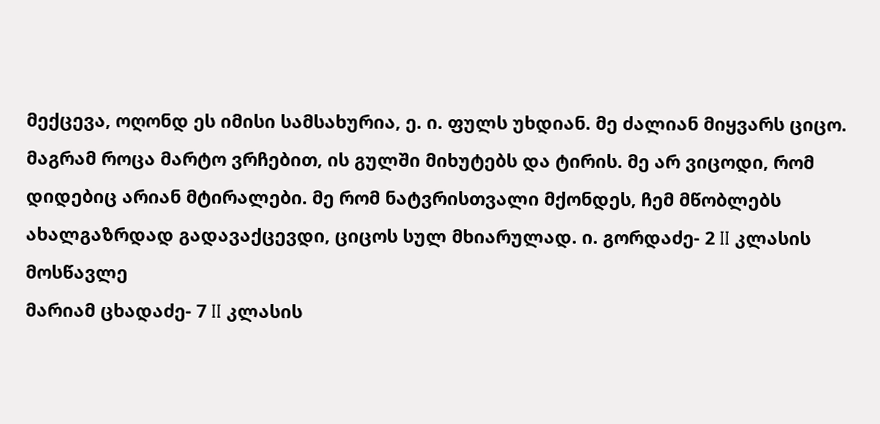მექცევა, ოღონდ ეს იმისი სამსახურია, ე. ი. ფულს უხდიან. მე ძალიან მიყვარს ციცო. მაგრამ როცა მარტო ვრჩებით, ის გულში მიხუტებს და ტირის. მე არ ვიცოდი, რომ დიდებიც არიან მტირალები. მე რომ ნატვრისთვალი მქონდეს, ჩემ მწობლებს ახალგაზრდად გადავაქცევდი, ციცოს სულ მხიარულად. ი. გორდაძე- 2 II კლასის მოსწავლე
მარიამ ცხადაძე- 7 II კლასის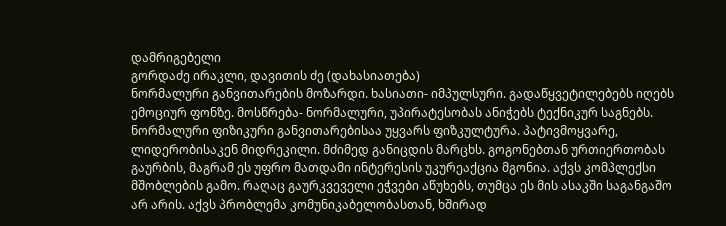დამრიგებელი
გორდაძე ირაკლი, დავითის ძე (დახასიათება)
ნორმალური განვითარების მოზარდი. ხასიათი- იმპულსური. გადაწყვეტილებებს იღებს ემოციურ ფონზე. მოსწრება- ნორმალური, უპირატესობას ანიჭებს ტექნიკურ საგნებს. ნორმალური ფიზიკური განვითარებისაა უყვარს ფიზკულტურა. პატივმოყვარე, ლიდერობისაკენ მიდრეკილი. მძიმედ განიცდის მარცხს. გოგონებთან ურთიერთობას გაურბის, მაგრამ ეს უფრო მათდამი ინტერესის უკურეაქცია მგონია. აქვს კომპლექსი მშობლების გამო. რაღაც გაურკვეველი ეჭვები აწუხებს, თუმცა ეს მის ასაკში საგანგაშო არ არის. აქვს პრობლემა კომუნიკაბელობასთან, ხშირად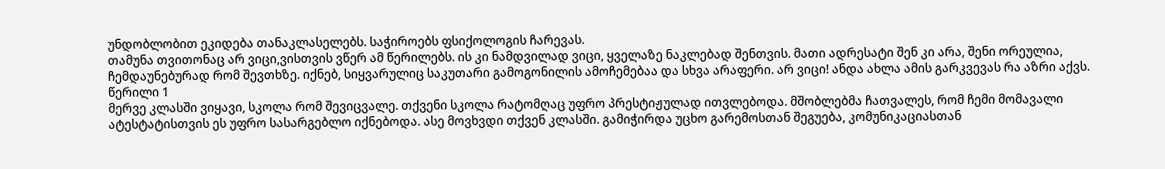უნდობლობით ეკიდება თანაკლასელებს. საჭიროებს ფსიქოლოგის ჩარევას.
თამუნა თვითონაც არ ვიცი,ვისთვის ვწერ ამ წერილებს. ის კი ნამდვილად ვიცი, ყველაზე ნაკლებად შენთვის. მათი ადრესატი შენ კი არა, შენი ორეულია, ჩემდაუნებურად რომ შევთხზე. იქნებ, სიყვარულიც საკუთარი გამოგონილის ამოჩემებაა და სხვა არაფერი. არ ვიცი! ანდა ახლა ამის გარკვევას რა აზრი აქვს.
წერილი 1
მერვე კლასში ვიყავი, სკოლა რომ შევიცვალე. თქვენი სკოლა რატომღაც უფრო პრესტიჟულად ითვლებოდა. მშობლებმა ჩათვალეს, რომ ჩემი მომავალი ატესტატისთვის ეს უფრო სასარგებლო იქნებოდა. ასე მოვხვდი თქვენ კლასში. გამიჭირდა უცხო გარემოსთან შეგუება, კომუნიკაციასთან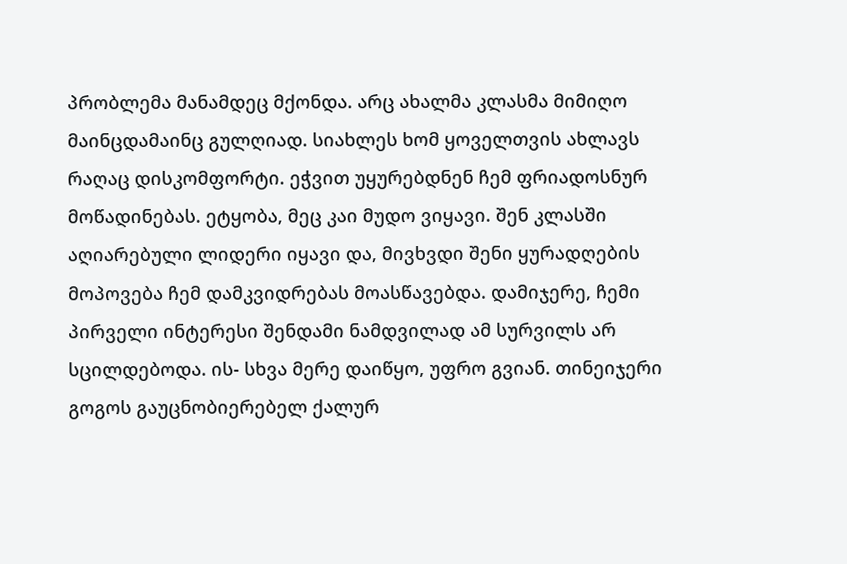პრობლემა მანამდეც მქონდა. არც ახალმა კლასმა მიმიღო მაინცდამაინც გულღიად. სიახლეს ხომ ყოველთვის ახლავს რაღაც დისკომფორტი. ეჭვით უყურებდნენ ჩემ ფრიადოსნურ მოწადინებას. ეტყობა, მეც კაი მუდო ვიყავი. შენ კლასში აღიარებული ლიდერი იყავი და, მივხვდი შენი ყურადღების მოპოვება ჩემ დამკვიდრებას მოასწავებდა. დამიჯერე, ჩემი პირველი ინტერესი შენდამი ნამდვილად ამ სურვილს არ სცილდებოდა. ის- სხვა მერე დაიწყო, უფრო გვიან. თინეიჯერი გოგოს გაუცნობიერებელ ქალურ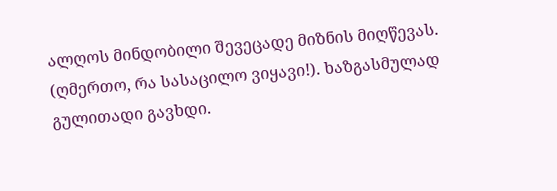ალღოს მინდობილი შევეცადე მიზნის მიღწევას. (ღმერთო, რა სასაცილო ვიყავი!). ხაზგასმულად გულითადი გავხდი.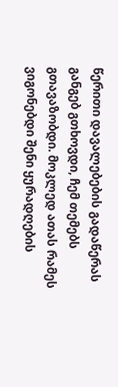წერითი დავალებების გადაწერას განგებ გთხოვდი, ჩემ თემებს გთავაზობდი. მოკლედ ათას რამეს ვიგონებდი შენი ყურადღების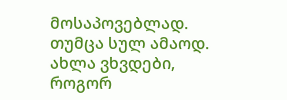მოსაპოვებლად. თუმცა სულ ამაოდ. ახლა ვხვდები, როგორ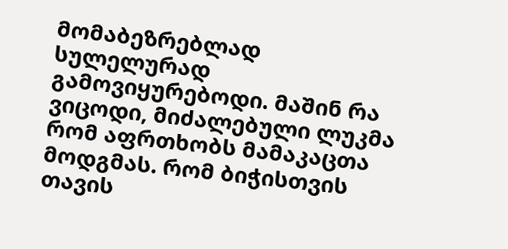მომაბეზრებლად სულელურად გამოვიყურებოდი. მაშინ რა ვიცოდი, მიძალებული ლუკმა რომ აფრთხობს მამაკაცთა მოდგმას. რომ ბიჭისთვის თავის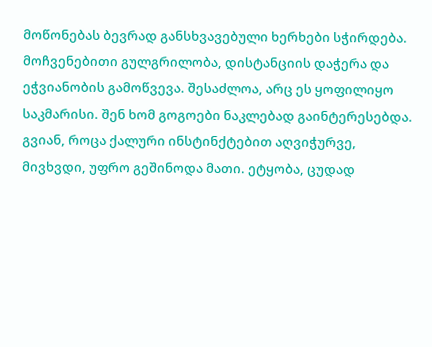მოწონებას ბევრად განსხვავებული ხერხები სჭირდება. მოჩვენებითი გულგრილობა, დისტანციის დაჭერა და ეჭვიანობის გამოწვევა. შესაძლოა, არც ეს ყოფილიყო საკმარისი. შენ ხომ გოგოები ნაკლებად გაინტერესებდა. გვიან, როცა ქალური ინსტინქტებით აღვიჭურვე, მივხვდი, უფრო გეშინოდა მათი. ეტყობა, ცუდად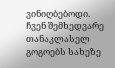ვინიღბებოდი. ჩვენ შემხედვარე თანაკლასელ გოგოებს სახეზე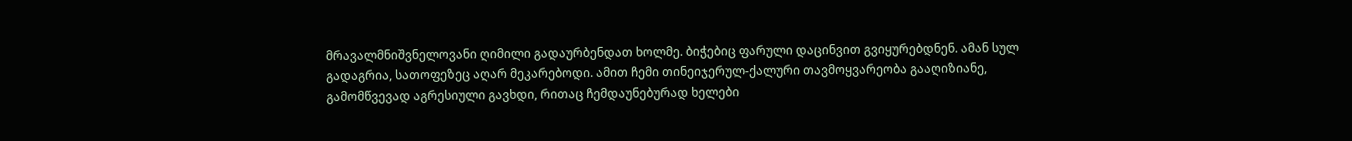მრავალმნიშვნელოვანი ღიმილი გადაურბენდათ ხოლმე. ბიჭებიც ფარული დაცინვით გვიყურებდნენ. ამან სულ გადაგრია, სათოფეზეც აღარ მეკარებოდი. ამით ჩემი თინეიჯერულ-ქალური თავმოყვარეობა გააღიზიანე, გამომწვევად აგრესიული გავხდი, რითაც ჩემდაუნებურად ხელები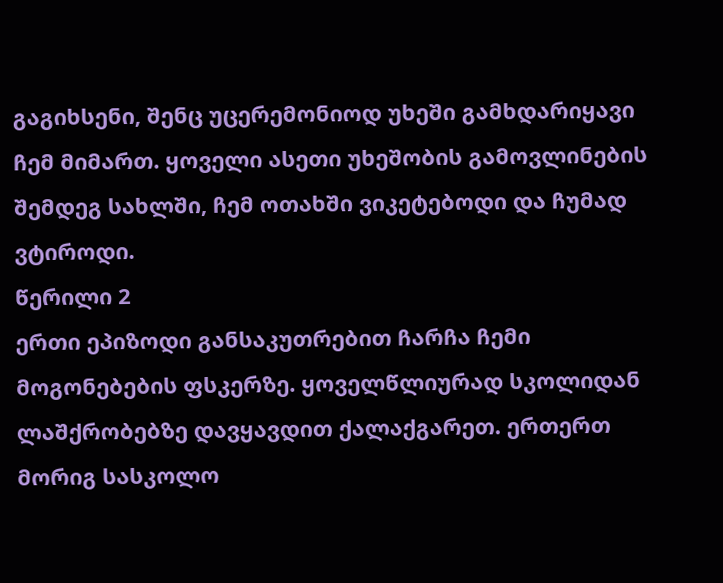გაგიხსენი, შენც უცერემონიოდ უხეში გამხდარიყავი ჩემ მიმართ. ყოველი ასეთი უხეშობის გამოვლინების შემდეგ სახლში, ჩემ ოთახში ვიკეტებოდი და ჩუმად ვტიროდი.
წერილი 2
ერთი ეპიზოდი განსაკუთრებით ჩარჩა ჩემი მოგონებების ფსკერზე. ყოველწლიურად სკოლიდან ლაშქრობებზე დავყავდით ქალაქგარეთ. ერთერთ მორიგ სასკოლო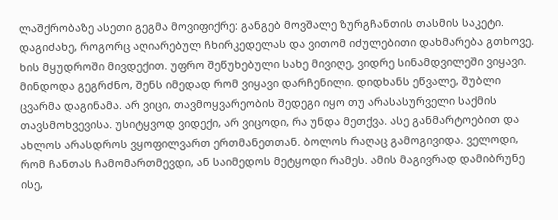ლაშქრობაზე ასეთი გეგმა მოვიფიქრე: განგებ მოვშალე ზურგჩანთის თასმის საკეტი. დაგიძახე, როგორც აღიარებულ ჩხირკედელას და ვითომ იძულებითი დახმარება გთხოვე. ხის მყუდროში მივდექით. უფრო შეწუხებული სახე მივიღე, ვიდრე სინამდვილეში ვიყავი. მინდოდა გეგრძნო, შენს იმედად რომ ვიყავი დარჩენილი. დიდხანს ეწვალე, შუბლი ცვარმა დაგინამა. არ ვიცი, თავმოყვარეობის შედეგი იყო თუ არასასურველი საქმის თავსმოხვევისა. უსიტყვოდ ვიდექი, არ ვიცოდი, რა უნდა მეთქვა. ასე განმარტოებით და ახლოს არასდროს ვყოფილვართ ერთმანეთთან. ბოლოს რაღაც გამოგივიდა. ველოდი, რომ ჩანთას ჩამომართმევდი, ან საიმედოს მეტყოდი რამეს. ამის მაგივრად დამიბრუნე ისე,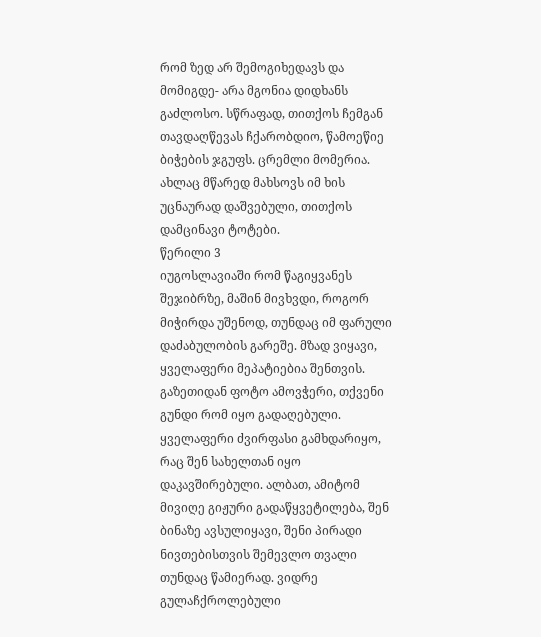რომ ზედ არ შემოგიხედავს და მომიგდე- არა მგონია დიდხანს გაძლოსო. სწრაფად, თითქოს ჩემგან თავდაღწევას ჩქარობდიო, წამოეწიე ბიჭების ჯგუფს. ცრემლი მომერია. ახლაც მწარედ მახსოვს იმ ხის უცნაურად დაშვებული, თითქოს დამცინავი ტოტები.
წერილი 3
იუგოსლავიაში რომ წაგიყვანეს შეჯიბრზე, მაშინ მივხვდი, როგორ მიჭირდა უშენოდ, თუნდაც იმ ფარული დაძაბულობის გარეშე. მზად ვიყავი, ყველაფერი მეპატიებია შენთვის. გაზეთიდან ფოტო ამოვჭერი, თქვენი გუნდი რომ იყო გადაღებული. ყველაფერი ძვირფასი გამხდარიყო, რაც შენ სახელთან იყო დაკავშირებული. ალბათ, ამიტომ მივიღე გიჟური გადაწყვეტილება, შენ ბინაზე ავსულიყავი, შენი პირადი ნივთებისთვის შემევლო თვალი თუნდაც წამიერად. ვიდრე გულაჩქროლებული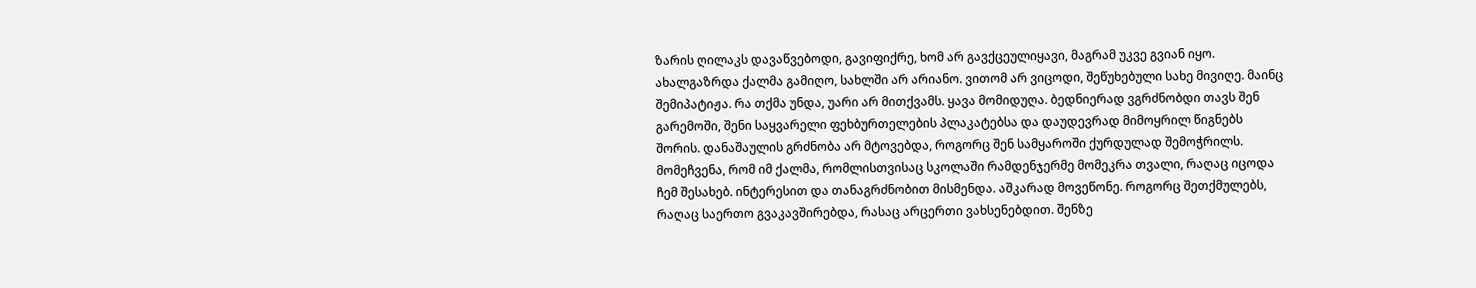ზარის ღილაკს დავაწვებოდი, გავიფიქრე, ხომ არ გავქცეულიყავი, მაგრამ უკვე გვიან იყო. ახალგაზრდა ქალმა გამიღო, სახლში არ არიანო. ვითომ არ ვიცოდი, შეწუხებული სახე მივიღე. მაინც შემიპატიჟა. რა თქმა უნდა, უარი არ მითქვამს. ყავა მომიდუღა. ბედნიერად ვგრძნობდი თავს შენ გარემოში, შენი საყვარელი ფეხბურთელების პლაკატებსა და დაუდევრად მიმოყრილ წიგნებს შორის. დანაშაულის გრძნობა არ მტოვებდა, როგორც შენ სამყაროში ქურდულად შემოჭრილს. მომეჩვენა, რომ იმ ქალმა, რომლისთვისაც სკოლაში რამდენჯერმე მომეკრა თვალი, რაღაც იცოდა ჩემ შესახებ. ინტერესით და თანაგრძნობით მისმენდა. აშკარად მოვეწონე. როგორც შეთქმულებს, რაღაც საერთო გვაკავშირებდა, რასაც არცერთი ვახსენებდით. შენზე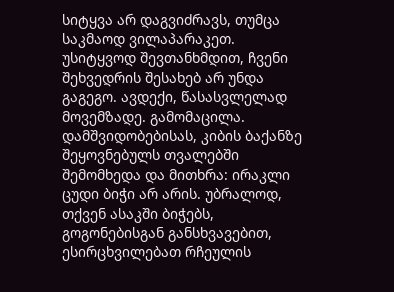სიტყვა არ დაგვიძრავს, თუმცა საკმაოდ ვილაპარაკეთ. უსიტყვოდ შევთანხმდით, ჩვენი შეხვედრის შესახებ არ უნდა გაგეგო. ავდექი, წასასვლელად მოვემზადე. გამომაცილა. დამშვიდობებისას, კიბის ბაქანზე შეყოვნებულს თვალებში შემომხედა და მითხრა: ირაკლი ცუდი ბიჭი არ არის. უბრალოდ, თქვენ ასაკში ბიჭებს, გოგონებისგან განსხვავებით, ესირცხვილებათ რჩეულის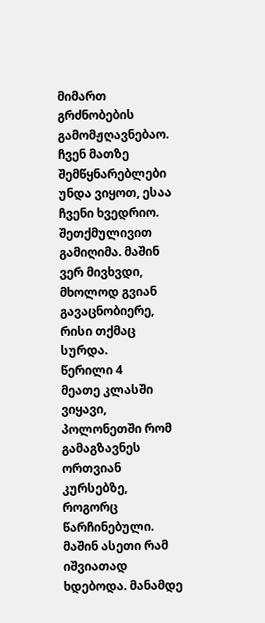მიმართ გრძნობების გამომჟღავნებაო. ჩვენ მათზე შემწყნარებლები უნდა ვიყოთ, ესაა ჩვენი ხვედრიო. შეთქმულივით გამიღიმა. მაშინ ვერ მივხვდი, მხოლოდ გვიან გავაცნობიერე, რისი თქმაც სურდა.
წერილი 4
მეათე კლასში ვიყავი, პოლონეთში რომ გამაგზავნეს ორთვიან კურსებზე, როგორც წარჩინებული. მაშინ ასეთი რამ იშვიათად ხდებოდა. მანამდე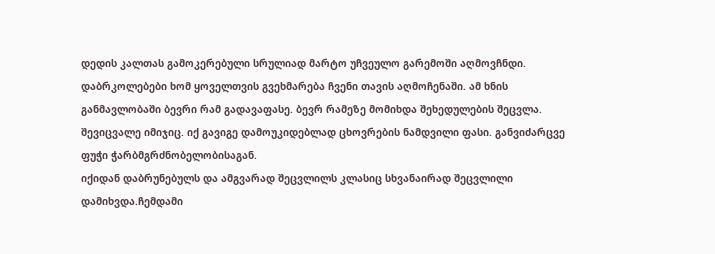დედის კალთას გამოკერებული სრულიად მარტო უჩვეულო გარემოში აღმოვჩნდი. დაბრკოლებები ხომ ყოველთვის გვეხმარება ჩვენი თავის აღმოჩენაში. ამ ხნის განმავლობაში ბევრი რამ გადავაფასე. ბევრ რამეზე მომიხდა შეხედულების შეცვლა. შევიცვალე იმიჯიც. იქ გავიგე დამოუკიდებლად ცხოვრების ნამდვილი ფასი. განვიძარცვე ფუჭი ჭარბმგრძნობელობისაგან.
იქიდან დაბრუნებულს და ამგვარად შეცვლილს კლასიც სხვანაირად შეცვლილი დამიხვდა.ჩემდამი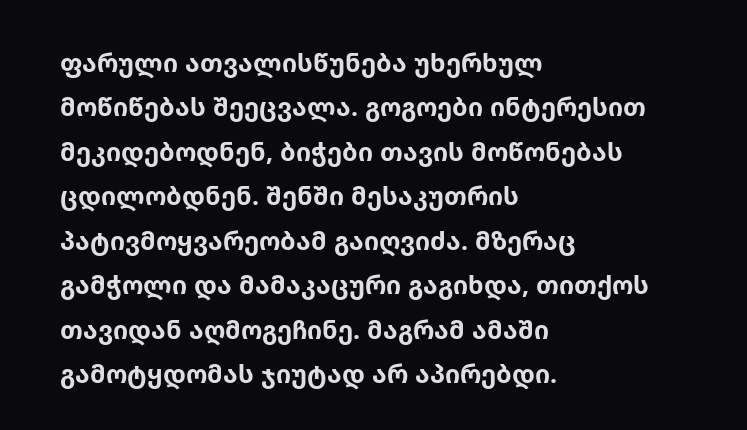ფარული ათვალისწუნება უხერხულ მოწიწებას შეეცვალა. გოგოები ინტერესით მეკიდებოდნენ, ბიჭები თავის მოწონებას ცდილობდნენ. შენში მესაკუთრის პატივმოყვარეობამ გაიღვიძა. მზერაც გამჭოლი და მამაკაცური გაგიხდა, თითქოს თავიდან აღმოგეჩინე. მაგრამ ამაში გამოტყდომას ჯიუტად არ აპირებდი.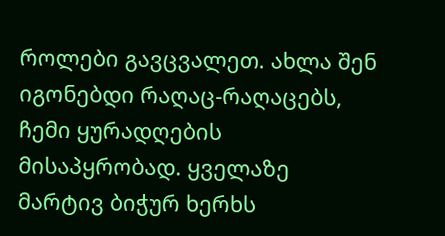როლები გავცვალეთ. ახლა შენ იგონებდი რაღაც-რაღაცებს, ჩემი ყურადღების მისაპყრობად. ყველაზე მარტივ ბიჭურ ხერხს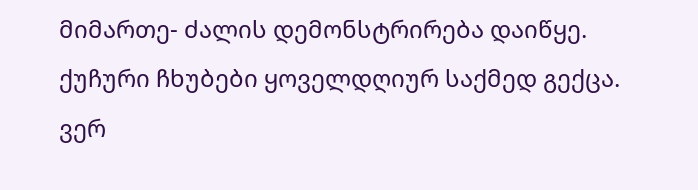მიმართე- ძალის დემონსტრირება დაიწყე. ქუჩური ჩხუბები ყოველდღიურ საქმედ გექცა. ვერ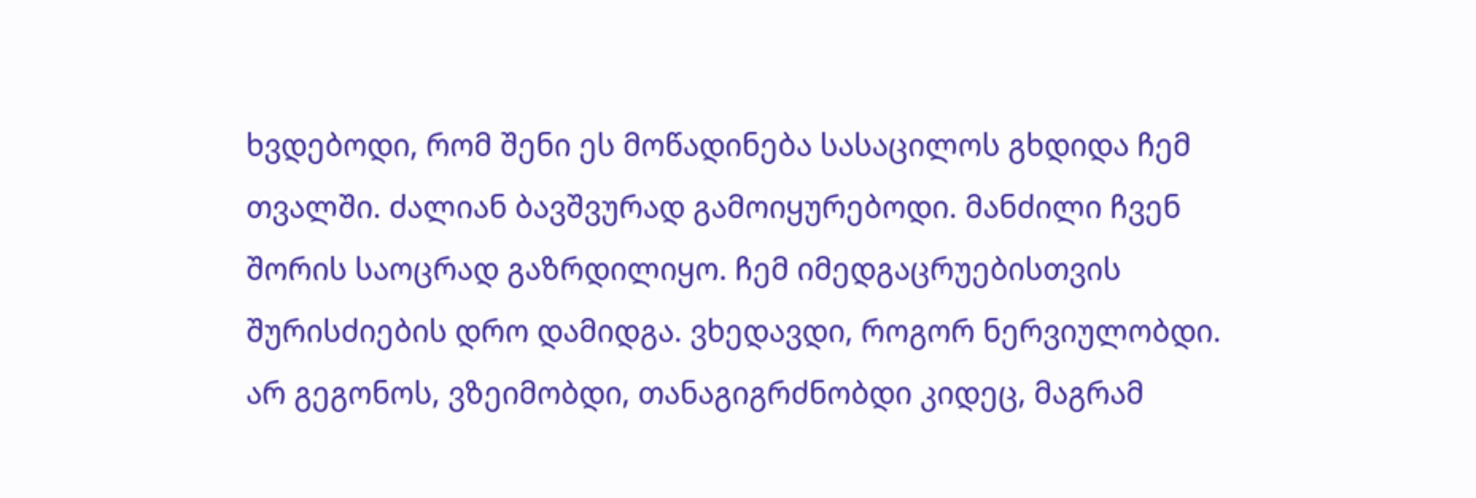ხვდებოდი, რომ შენი ეს მოწადინება სასაცილოს გხდიდა ჩემ თვალში. ძალიან ბავშვურად გამოიყურებოდი. მანძილი ჩვენ შორის საოცრად გაზრდილიყო. ჩემ იმედგაცრუებისთვის შურისძიების დრო დამიდგა. ვხედავდი, როგორ ნერვიულობდი. არ გეგონოს, ვზეიმობდი, თანაგიგრძნობდი კიდეც, მაგრამ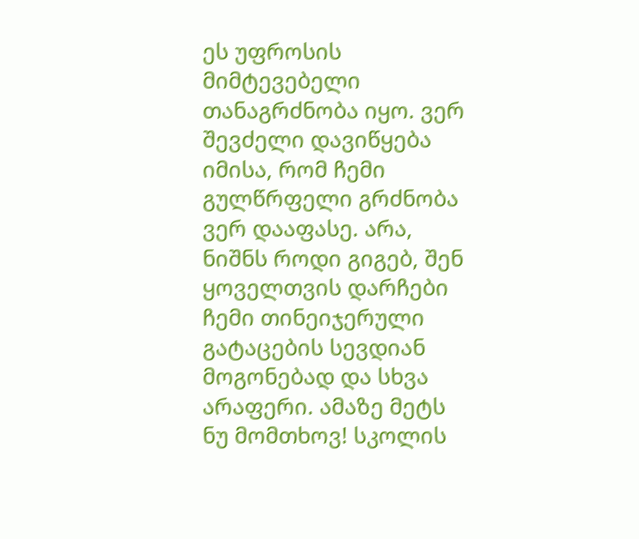ეს უფროსის მიმტევებელი თანაგრძნობა იყო. ვერ შევძელი დავიწყება იმისა, რომ ჩემი გულწრფელი გრძნობა ვერ დააფასე. არა, ნიშნს როდი გიგებ, შენ ყოველთვის დარჩები ჩემი თინეიჯერული გატაცების სევდიან მოგონებად და სხვა არაფერი. ამაზე მეტს ნუ მომთხოვ! სკოლის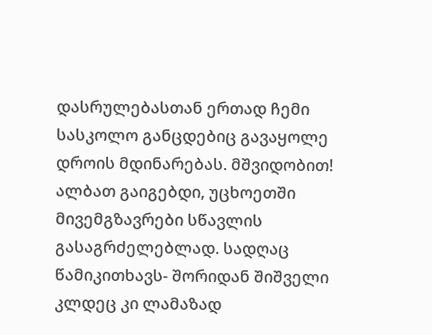დასრულებასთან ერთად ჩემი სასკოლო განცდებიც გავაყოლე დროის მდინარებას. მშვიდობით! ალბათ გაიგებდი, უცხოეთში მივემგზავრები სწავლის გასაგრძელებლად. სადღაც წამიკითხავს- შორიდან შიშველი კლდეც კი ლამაზად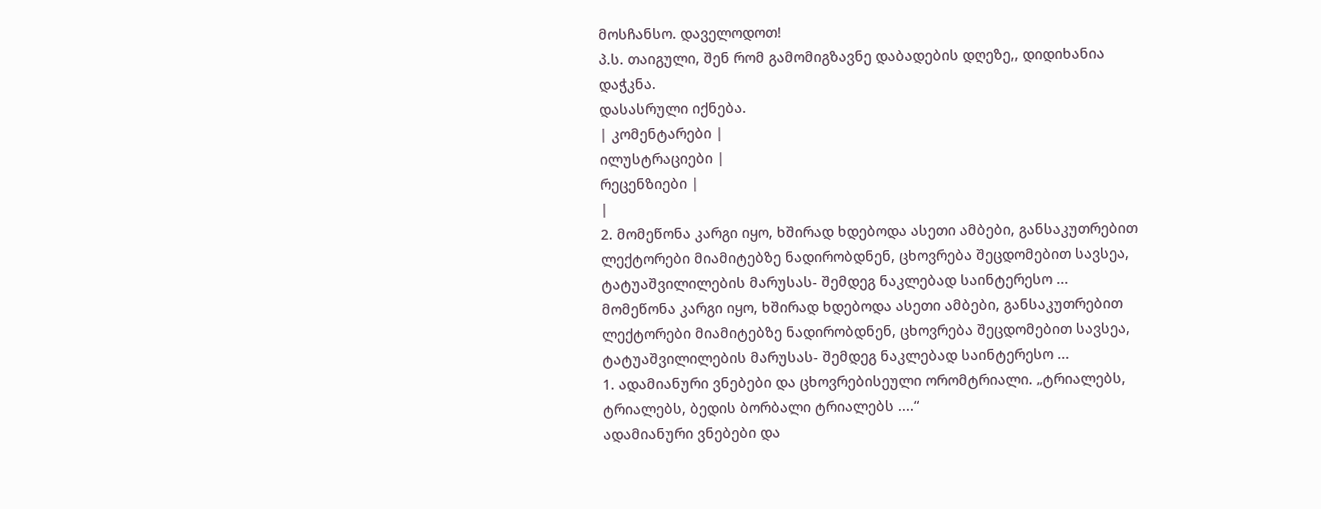მოსჩანსო. დაველოდოთ!
პ.ს. თაიგული, შენ რომ გამომიგზავნე დაბადების დღეზე,, დიდიხანია დაჭკნა.
დასასრული იქნება.
| კომენტარები |
ილუსტრაციები |
რეცენზიები |
|
2. მომეწონა კარგი იყო, ხშირად ხდებოდა ასეთი ამბები, განსაკუთრებით ლექტორები მიამიტებზე ნადირობდნენ, ცხოვრება შეცდომებით სავსეა, ტატუაშვილილების მარუსას- შემდეგ ნაკლებად საინტერესო ... მომეწონა კარგი იყო, ხშირად ხდებოდა ასეთი ამბები, განსაკუთრებით ლექტორები მიამიტებზე ნადირობდნენ, ცხოვრება შეცდომებით სავსეა, ტატუაშვილილების მარუსას- შემდეგ ნაკლებად საინტერესო ...
1. ადამიანური ვნებები და ცხოვრებისეული ორომტრიალი. „ტრიალებს, ტრიალებს, ბედის ბორბალი ტრიალებს ....“
ადამიანური ვნებები და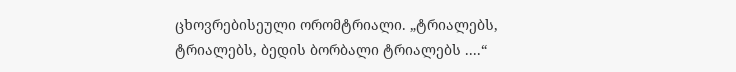ცხოვრებისეული ორომტრიალი. „ტრიალებს, ტრიალებს, ბედის ბორბალი ტრიალებს ....“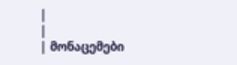|
|
| მონაცემები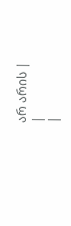არ არის |
|
|